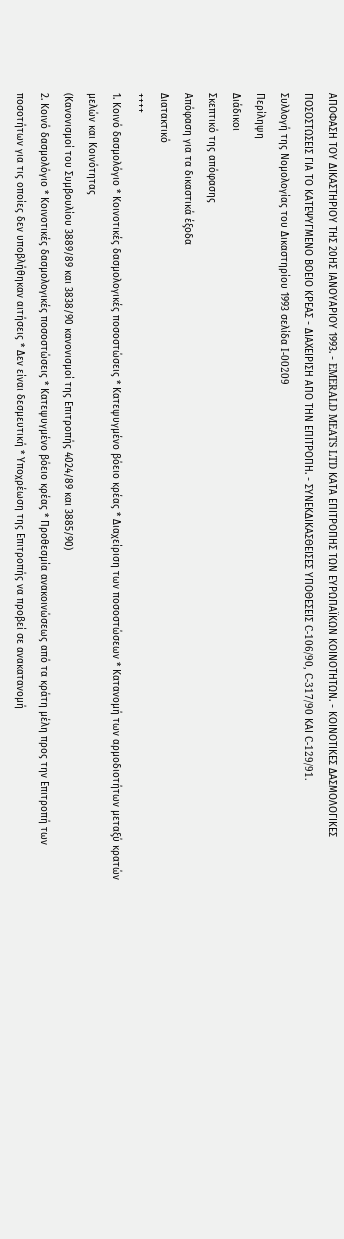ΑΠΟΦΑΣΗ ΤΟΥ ΔΙΚΑΣΤΗΡΙΟΥ ΤΗΣ 20ΗΣ ΙΑΝΟΥΑΡΙΟΥ 1993. - EMERALD MEATS LTD ΚΑΤΑ ΕΠΙΤΡΟΠΗΣ ΤΩΝ ΕΥΡΩΠΑΪΚΩΝ ΚΟΙΝΟΤΗΤΩΝ. - ΚΟΙΝΟΤΙΚΕΣ ΔΑΣΜΟΛΟΓΙΚΕΣ ΠΟΣΟΣΤΩΣΕΙΣ ΓΙΑ ΤΟ ΚΑΤΕΨΥΓΜΕΝΟ ΒΟΕΙΟ ΚΡΕΑΣ - ΔΙΑΧΕΙΡΙΣΗ ΑΠΟ ΤΗΝ ΕΠΙΤΡΟΠΗ. - ΣΥΝΕΚΔΙΚΑΣΘΕΙΣΕΣ ΥΠΟΘΕΣΕΙΣ C-106/90, C-317/90 ΚΑΙ C-129/91.
Συλλογή της Νομολογίας του Δικαστηρίου 1993 σελίδα I-00209
Περίληψη
Διάδικοι
Σκεπτικό της απόφασης
Απόφαση για τα δικαστικά έξοδα
Διατακτικό
++++
1. Κοινό δασμολόγιο * Κοινοτικές δασμολογικές ποσοστώσεις * Κατεψυγμένο βόειο κρέας * Διαχείριση των ποσοστώσεων * Κατανομή των αρμοδιοτήτων μεταξύ κρατών μελών και Κοινότητας
(Κανονισμοί του Συμβουλίου 3889/89 και 3838/90 κανονισμοί της Επιτροπής 4024/89 και 3885/90)
2. Κοινό δασμολόγιο * Κοινοτικές δασμολογικές ποσοστώσεις * Κατεψυγμένο βόειο κρέας * Προθεσμία ανακοινώσεως από τα κράτη μέλη προς την Επιτροπή των ποσοτήτων για τις οποίες δεν υποβλήθηκαν αιτήσεις * Δεν είναι δεσμευτική * Υποχρέωση της Επιτροπής να προβεί σε ανακατανομή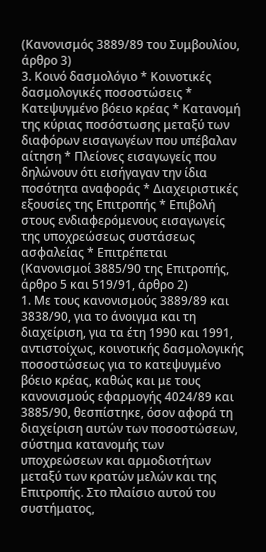(Κανονισμός 3889/89 του Συμβουλίου, άρθρο 3)
3. Κοινό δασμολόγιο * Κοινοτικές δασμολογικές ποσοστώσεις * Κατεψυγμένο βόειο κρέας * Κατανομή της κύριας ποσόστωσης μεταξύ των διαφόρων εισαγωγέων που υπέβαλαν αίτηση * Πλείονες εισαγωγείς που δηλώνουν ότι εισήγαγαν την ίδια ποσότητα αναφοράς * Διαχειριστικές εξουσίες της Επιτροπής * Επιβολή στους ενδιαφερόμενους εισαγωγείς της υποχρεώσεως συστάσεως ασφαλείας * Επιτρέπεται
(Κανονισμοί 3885/90 της Επιτροπής, άρθρο 5 και 519/91, άρθρο 2)
1. Με τους κανονισμούς 3889/89 και 3838/90, για το άνοιγμα και τη διαχείριση, για τα έτη 1990 και 1991, αντιστοίχως, κοινοτικής δασμολογικής ποσοστώσεως για το κατεψυγμένο βόειο κρέας, καθώς και με τους κανονισμούς εφαρμογής 4024/89 και 3885/90, θεσπίστηκε, όσον αφορά τη διαχείριση αυτών των ποσοστώσεων, σύστημα κατανομής των υποχρεώσεων και αρμοδιοτήτων μεταξύ των κρατών μελών και της Επιτροπής. Στο πλαίσιο αυτού του συστήματος,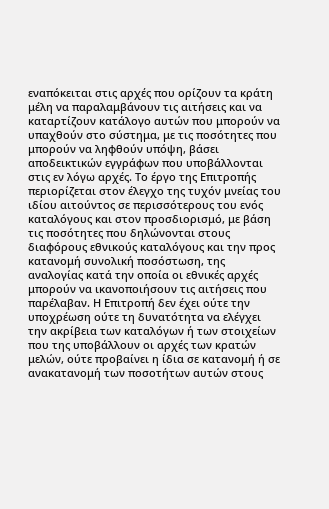εναπόκειται στις αρχές που ορίζουν τα κράτη μέλη να παραλαμβάνουν τις αιτήσεις και να καταρτίζουν κατάλογο αυτών που μπορούν να υπαχθούν στο σύστημα, με τις ποσότητες που μπορούν να ληφθούν υπόψη, βάσει αποδεικτικών εγγράφων που υποβάλλονται στις εν λόγω αρχές. Το έργο της Επιτροπής περιορίζεται στον έλεγχο της τυχόν μνείας του ιδίου αιτούντος σε περισσότερους του ενός καταλόγους και στον προσδιορισμό, με βάση τις ποσότητες που δηλώνονται στους διαφόρους εθνικούς καταλόγους και την προς κατανομή συνολική ποσόστωση, της αναλογίας κατά την οποία οι εθνικές αρχές μπορούν να ικανοποιήσουν τις αιτήσεις που παρέλαβαν. Η Επιτροπή δεν έχει ούτε την υποχρέωση ούτε τη δυνατότητα να ελέγχει την ακρίβεια των καταλόγων ή των στοιχείων που της υποβάλλουν οι αρχές των κρατών μελών, ούτε προβαίνει η ίδια σε κατανομή ή σε ανακατανομή των ποσοτήτων αυτών στους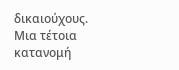δικαιούχους.
Μια τέτοια κατανομή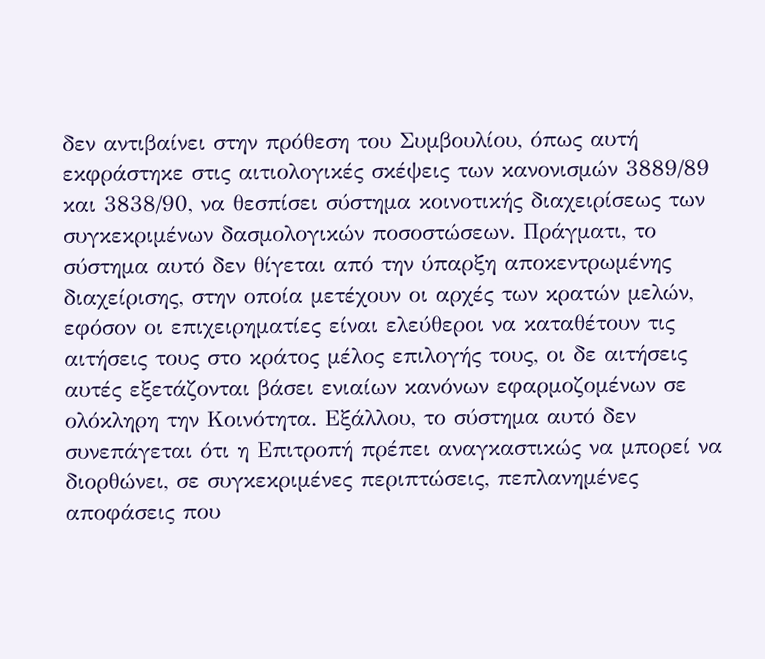δεν αντιβαίνει στην πρόθεση του Συμβουλίου, όπως αυτή εκφράστηκε στις αιτιολογικές σκέψεις των κανονισμών 3889/89 και 3838/90, να θεσπίσει σύστημα κοινοτικής διαχειρίσεως των συγκεκριμένων δασμολογικών ποσοστώσεων. Πράγματι, το σύστημα αυτό δεν θίγεται από την ύπαρξη αποκεντρωμένης διαχείρισης, στην οποία μετέχουν οι αρχές των κρατών μελών, εφόσον οι επιχειρηματίες είναι ελεύθεροι να καταθέτουν τις αιτήσεις τους στο κράτος μέλος επιλογής τους, οι δε αιτήσεις αυτές εξετάζονται βάσει ενιαίων κανόνων εφαρμοζομένων σε ολόκληρη την Κοινότητα. Εξάλλου, το σύστημα αυτό δεν συνεπάγεται ότι η Επιτροπή πρέπει αναγκαστικώς να μπορεί να διορθώνει, σε συγκεκριμένες περιπτώσεις, πεπλανημένες αποφάσεις που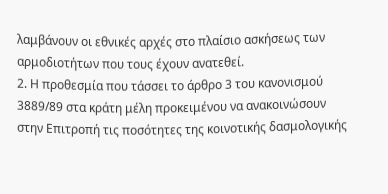λαμβάνουν οι εθνικές αρχές στο πλαίσιο ασκήσεως των αρμοδιοτήτων που τους έχουν ανατεθεί.
2. Η προθεσμία που τάσσει το άρθρο 3 του κανονισμού 3889/89 στα κράτη μέλη προκειμένου να ανακοινώσουν στην Επιτροπή τις ποσότητες της κοινοτικής δασμολογικής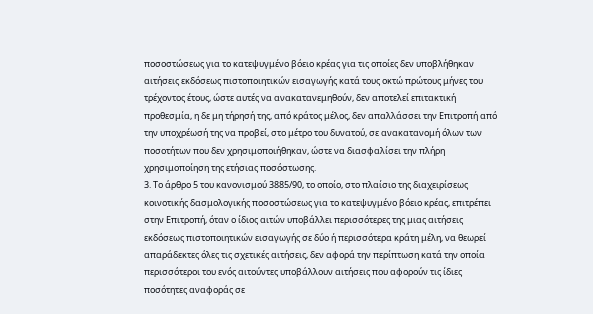ποσοστώσεως για το κατεψυγμένο βόειο κρέας για τις οποίες δεν υποβλήθηκαν αιτήσεις εκδόσεως πιστοποιητικών εισαγωγής κατά τους οκτώ πρώτους μήνες του τρέχοντος έτους, ώστε αυτές να ανακατανεμηθούν, δεν αποτελεί επιτακτική προθεσμία, η δε μη τήρησή της, από κράτος μέλος, δεν απαλλάσσει την Επιτροπή από την υποχρέωσή της να προβεί, στο μέτρο του δυνατού, σε ανακατανομή όλων των ποσοτήτων που δεν χρησιμοποιήθηκαν, ώστε να διασφαλίσει την πλήρη χρησιμοποίηση της ετήσιας ποσόστωσης.
3. Το άρθρο 5 του κανονισμού 3885/90, το οποίο, στο πλαίσιο της διαχειρίσεως κοινοτικής δασμολογικής ποσοστώσεως για το κατεψυγμένο βόειο κρέας, επιτρέπει στην Επιτροπή, όταν ο ίδιος αιτών υποβάλλει περισσότερες της μιας αιτήσεις εκδόσεως πιστοποιητικών εισαγωγής σε δύο ή περισσότερα κράτη μέλη, να θεωρεί απαράδεκτες όλες τις σχετικές αιτήσεις, δεν αφορά την περίπτωση κατά την οποία περισσότεροι του ενός αιτούντες υποβάλλουν αιτήσεις που αφορούν τις ίδιες ποσότητες αναφοράς σε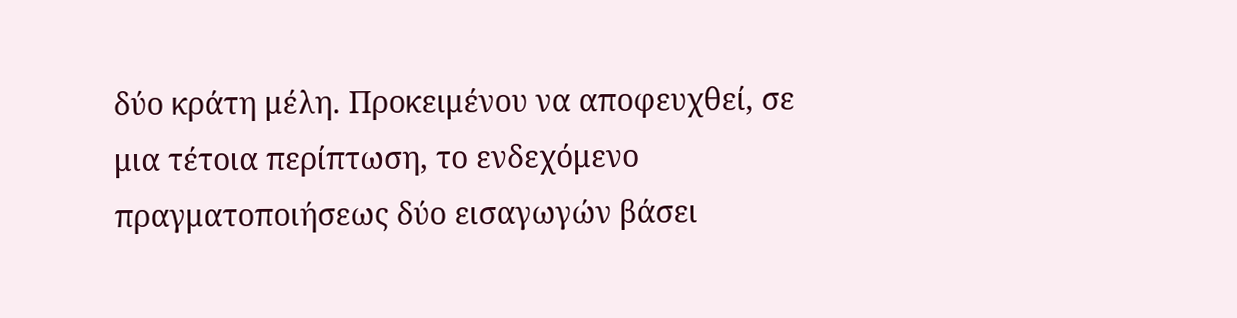δύο κράτη μέλη. Προκειμένου να αποφευχθεί, σε μια τέτοια περίπτωση, το ενδεχόμενο πραγματοποιήσεως δύο εισαγωγών βάσει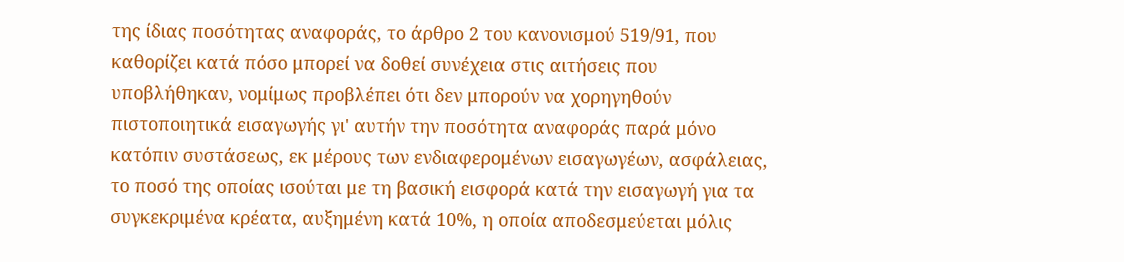της ίδιας ποσότητας αναφοράς, το άρθρο 2 του κανονισμού 519/91, που καθορίζει κατά πόσο μπορεί να δοθεί συνέχεια στις αιτήσεις που υποβλήθηκαν, νομίμως προβλέπει ότι δεν μπορούν να χορηγηθούν πιστοποιητικά εισαγωγής γι' αυτήν την ποσότητα αναφοράς παρά μόνο κατόπιν συστάσεως, εκ μέρους των ενδιαφερομένων εισαγωγέων, ασφάλειας, το ποσό της οποίας ισούται με τη βασική εισφορά κατά την εισαγωγή για τα συγκεκριμένα κρέατα, αυξημένη κατά 10%, η οποία αποδεσμεύεται μόλις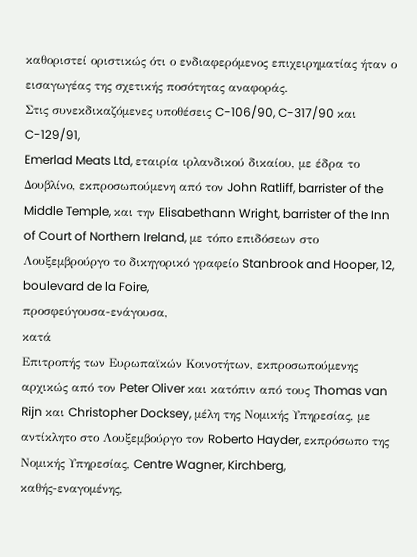καθοριστεί οριστικώς ότι ο ενδιαφερόμενος επιχειρηματίας ήταν ο εισαγωγέας της σχετικής ποσότητας αναφοράς.
Στις συνεκδικαζόμενες υποθέσεις C-106/90, C-317/90 και C-129/91,
Emerlad Meats Ltd, εταιρία ιρλανδικού δικαίου, με έδρα το Δουβλίνο, εκπροσωπούμενη από τον John Ratliff, barrister of the Middle Temple, και την Elisabethann Wright, barrister of the Inn of Court of Northern Ireland, με τόπο επιδόσεων στο Λουξεμβρούργο το δικηγορικό γραφείο Stanbrook and Hooper, 12, boulevard de la Foire,
προσφεύγουσα-ενάγουσα,
κατά
Επιτροπής των Ευρωπαϊκών Κοινοτήτων, εκπροσωπούμενης αρχικώς από τον Peter Oliver και κατόπιν από τους Thomas van Rijn και Christopher Docksey, μέλη της Νομικής Υπηρεσίας, με αντίκλητο στο Λουξεμβούργο τον Roberto Hayder, εκπρόσωπο της Νομικής Υπηρεσίας, Centre Wagner, Kirchberg,
καθής-εναγομένης,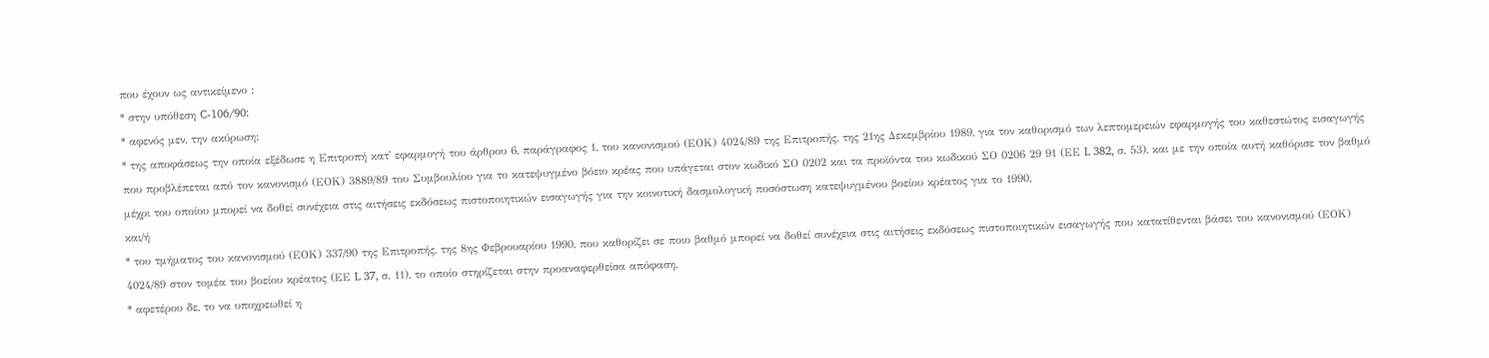που έχουν ως αντικείμενο :
* στην υπόθεση C-106/90:
* αφενός μεν, την ακύρωση:
* της αποφάσεως την οποία εξέδωσε η Επιτροπή κατ' εφαρμογή του άρθρου 6, παράγραφος 1, του κανονισμού (ΕΟΚ) 4024/89 της Επιτροπής, της 21ης Δεκεμβρίου 1989, για τον καθορισμό των λεπτομερειών εφαρμογής του καθεστώτος εισαγωγής που προβλέπεται από τον κανονισμό (ΕΟΚ) 3889/89 του Συμβουλίου για το κατεψυγμένο βόειο κρέας που υπάγεται στον κωδικό ΣΟ 0202 και τα προϊόντα του κωδικού ΣΟ 0206 29 91 (ΕΕ L 382, σ. 53), και με την οποία αυτή καθόρισε τον βαθμό μέχρι του οποίου μπορεί να δοθεί συνέχεια στις αιτήσεις εκδόσεως πιστοποιητικών εισαγωγής για την κοινοτική δασμολογική ποσόστωση κατεψυγμένου βοείου κρέατος για το 1990,
και/ή
* του τμήματος του κανονισμού (ΕΟΚ) 337/90 της Επιτροπής, της 8ης Φεβρουαρίου 1990, που καθορίζει σε ποιο βαθμό μπορεί να δοθεί συνέχεια στις αιτήσεις εκδόσεως πιστοποιητικών εισαγωγής που κατατίθενται βάσει του κανονισμού (ΕΟΚ) 4024/89 στον τομέα του βοείου κρέατος (ΕΕ L 37, σ. 11), το οποίο στηρίζεται στην προαναφερθείσα απόφαση,
* αφετέρου δε, το να υποχρεωθεί η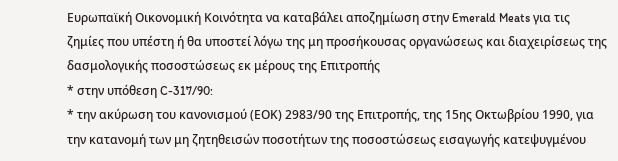Ευρωπαϊκή Οικονομική Κοινότητα να καταβάλει αποζημίωση στην Emerald Meats για τις ζημίες που υπέστη ή θα υποστεί λόγω της μη προσήκουσας οργανώσεως και διαχειρίσεως της δασμολογικής ποσοστώσεως εκ μέρους της Επιτροπής
* στην υπόθεση C-317/90:
* την ακύρωση του κανονισμού (ΕΟΚ) 2983/90 της Επιτροπής, της 15ης Οκτωβρίου 1990, για την κατανομή των μη ζητηθεισών ποσοτήτων της ποσοστώσεως εισαγωγής κατεψυγμένου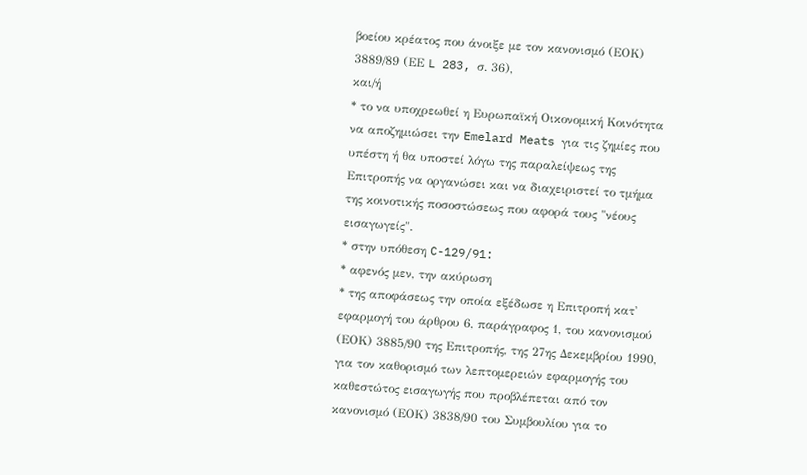βοείου κρέατος που άνοιξε με τον κανονισμό (ΕΟΚ) 3889/89 (ΕΕ L 283, σ. 36),
και/ή
* το να υποχρεωθεί η Ευρωπαϊκή Οικονομική Κοινότητα να αποζημιώσει την Emelard Meats για τις ζημίες που υπέστη ή θα υποστεί λόγω της παραλείψεως της Επιτροπής να οργανώσει και να διαχειριστεί το τμήμα της κοινοτικής ποσοστώσεως που αφορά τους "νέους εισαγωγείς".
* στην υπόθεση C-129/91:
* αφενός μεν, την ακύρωση
* της αποφάσεως την οποία εξέδωσε η Επιτροπή κατ' εφαρμογή του άρθρου 6, παράγραφος 1, του κανονισμού (ΕΟΚ) 3885/90 της Επιτροπής, της 27ης Δεκεμβρίου 1990, για τον καθορισμό των λεπτομερειών εφαρμογής του καθεστώτος εισαγωγής που προβλέπεται από τον κανονισμό (ΕΟΚ) 3838/90 του Συμβουλίου για το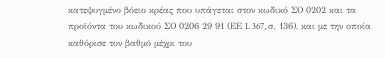κατεψυγμένο βόειο κρέας που υπάγεται στον κωδικό ΣΟ 0202 και τα προϊόντα του κωδικού ΣΟ 0206 29 91 (ΕΕ L 367, σ. 136), και με την οποία καθόρισε τον βαθμό μέχρι του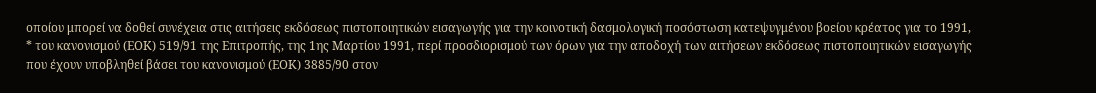οποίου μπορεί να δοθεί συνέχεια στις αιτήσεις εκδόσεως πιστοποιητικών εισαγωγής για την κοινοτική δασμολογική ποσόστωση κατεψυγμένου βοείου κρέατος για το 1991,
* του κανονισμού (ΕΟΚ) 519/91 της Επιτροπής, της 1ης Μαρτίου 1991, περί προσδιορισμού των όρων για την αποδοχή των αιτήσεων εκδόσεως πιστοποιητικών εισαγωγής που έχουν υποβληθεί βάσει του κανονισμού (ΕΟΚ) 3885/90 στον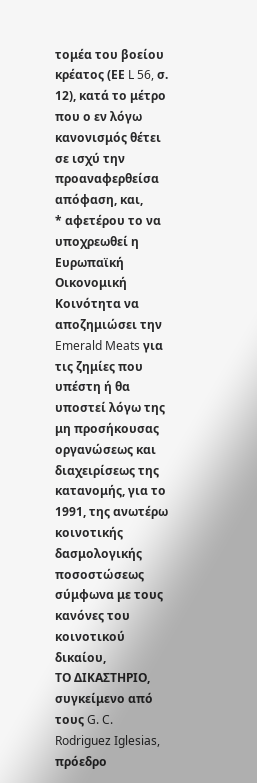τομέα του βοείου κρέατος (ΕΕ L 56, σ. 12), κατά το μέτρο που ο εν λόγω κανονισμός θέτει σε ισχύ την προαναφερθείσα απόφαση, και,
* αφετέρου το να υποχρεωθεί η Ευρωπαϊκή Οικονομική Κοινότητα να αποζημιώσει την Emerald Meats για τις ζημίες που υπέστη ή θα υποστεί λόγω της μη προσήκουσας οργανώσεως και διαχειρίσεως της κατανομής, για το 1991, της ανωτέρω κοινοτικής δασμολογικής ποσοστώσεως σύμφωνα με τους κανόνες του κοινοτικού δικαίου,
ΤΟ ΔΙΚΑΣΤΗΡΙΟ,
συγκείμενο από τους G. C. Rodriguez Iglesias, πρόεδρο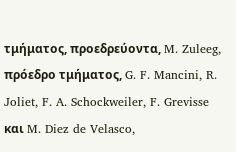τμήματος, προεδρεύοντα, M. Zuleeg, πρόεδρο τμήματος, G. F. Mancini, R. Joliet, F. A. Schockweiler, F. Grevisse και M. Diez de Velasco,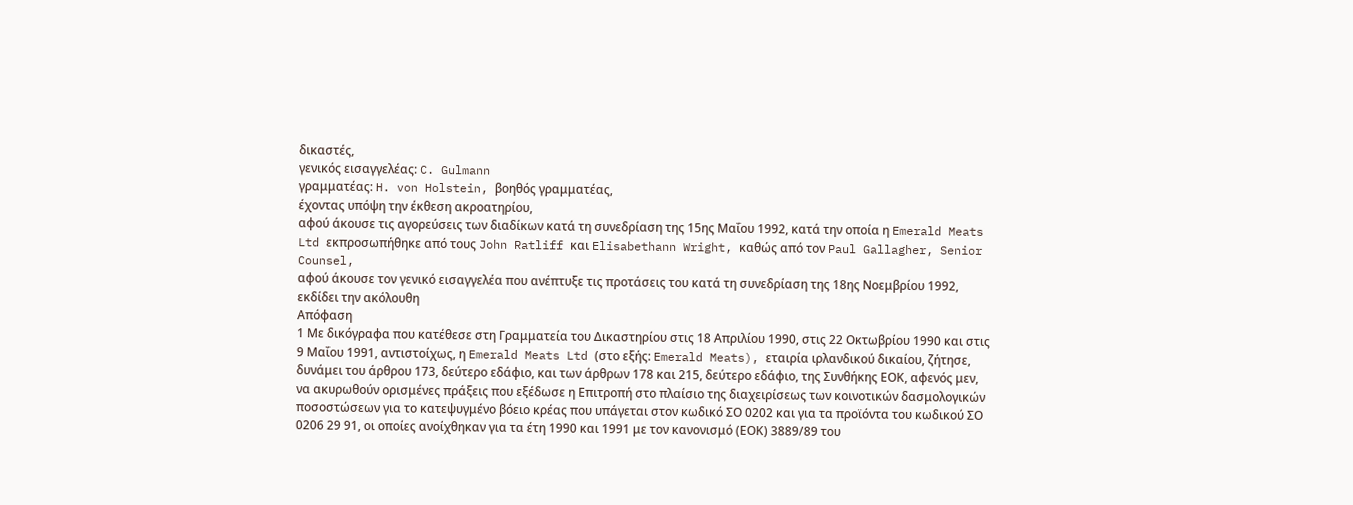δικαστές,
γενικός εισαγγελέας: C. Gulmann
γραμματέας: H. von Holstein, βοηθός γραμματέας,
έχοντας υπόψη την έκθεση ακροατηρίου,
αφού άκουσε τις αγορεύσεις των διαδίκων κατά τη συνεδρίαση της 15ης Μαΐου 1992, κατά την οποία η Emerald Meats Ltd εκπροσωπήθηκε από τους John Ratliff και Elisabethann Wright, καθώς από τον Paul Gallagher, Senior Counsel,
αφού άκουσε τον γενικό εισαγγελέα που ανέπτυξε τις προτάσεις του κατά τη συνεδρίαση της 18ης Νοεμβρίου 1992,
εκδίδει την ακόλουθη
Απόφαση
1 Με δικόγραφα που κατέθεσε στη Γραμματεία του Δικαστηρίου στις 18 Απριλίου 1990, στις 22 Οκτωβρίου 1990 και στις 9 Μαΐου 1991, αντιστοίχως, η Emerald Meats Ltd (στο εξής: Emerald Meats), εταιρία ιρλανδικού δικαίου, ζήτησε, δυνάμει του άρθρου 173, δεύτερο εδάφιο, και των άρθρων 178 και 215, δεύτερο εδάφιο, της Συνθήκης ΕΟΚ, αφενός μεν, να ακυρωθούν ορισμένες πράξεις που εξέδωσε η Επιτροπή στο πλαίσιο της διαχειρίσεως των κοινοτικών δασμολογικών ποσοστώσεων για το κατεψυγμένο βόειο κρέας που υπάγεται στον κωδικό ΣΟ 0202 και για τα προϊόντα του κωδικού ΣΟ 0206 29 91, οι οποίες ανοίχθηκαν για τα έτη 1990 και 1991 με τον κανονισμό (ΕΟΚ) 3889/89 του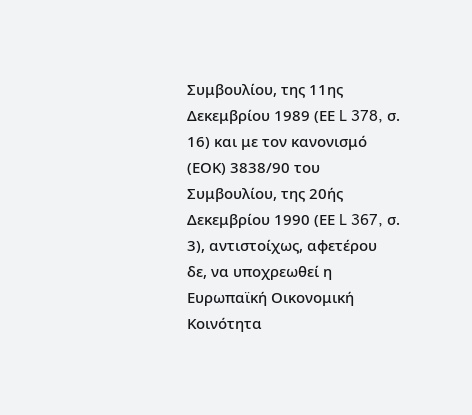Συμβουλίου, της 11ης Δεκεμβρίου 1989 (ΕΕ L 378, σ. 16) και με τον κανονισμό (ΕΟΚ) 3838/90 του Συμβουλίου, της 20ής Δεκεμβρίου 1990 (ΕΕ L 367, σ. 3), αντιστοίχως, αφετέρου δε, να υποχρεωθεί η Ευρωπαϊκή Οικονομική Κοινότητα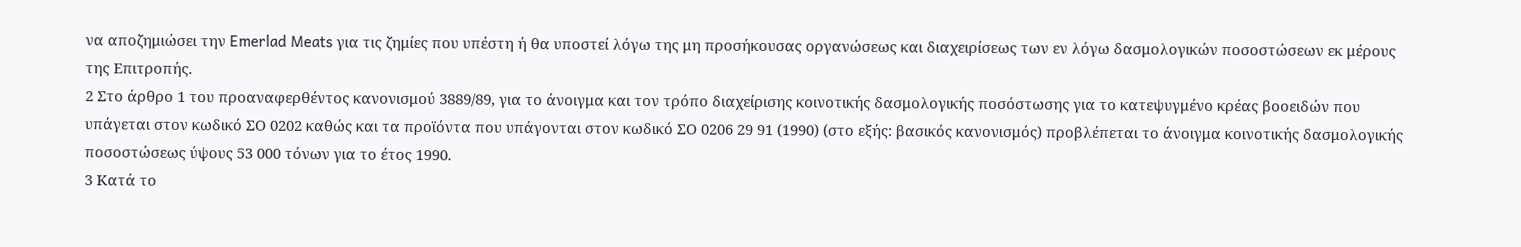να αποζημιώσει την Emerlad Meats για τις ζημίες που υπέστη ή θα υποστεί λόγω της μη προσήκουσας οργανώσεως και διαχειρίσεως των εν λόγω δασμολογικών ποσοστώσεων εκ μέρους της Επιτροπής.
2 Στο άρθρο 1 του προαναφερθέντος κανονισμού 3889/89, για το άνοιγμα και τον τρόπο διαχείρισης κοινοτικής δασμολογικής ποσόστωσης για το κατεψυγμένο κρέας βοοειδών που υπάγεται στον κωδικό ΣΟ 0202 καθώς και τα προϊόντα που υπάγονται στον κωδικό ΣΟ 0206 29 91 (1990) (στο εξής: βασικός κανονισμός) προβλέπεται το άνοιγμα κοινοτικής δασμολογικής ποσοστώσεως ύψους 53 000 τόνων για το έτος 1990.
3 Κατά το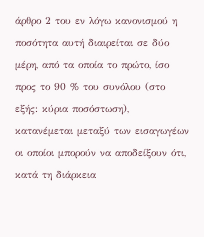άρθρο 2 του εν λόγω κανονισμού η ποσότητα αυτή διαιρείται σε δύο μέρη, από τα οποία το πρώτο, ίσο προς το 90 % του συνόλου (στο εξής: κύρια ποσόστωση), κατανέμεται μεταξύ των εισαγωγέων οι οποίοι μπορούν να αποδείξουν ότι, κατά τη διάρκεια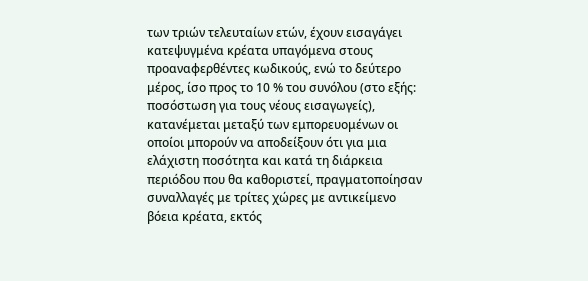των τριών τελευταίων ετών, έχουν εισαγάγει κατεψυγμένα κρέατα υπαγόμενα στους προαναφερθέντες κωδικούς, ενώ το δεύτερο μέρος, ίσο προς το 10 % του συνόλου (στο εξής: ποσόστωση για τους νέους εισαγωγείς), κατανέμεται μεταξύ των εμπορευομένων οι οποίοι μπορούν να αποδείξουν ότι για μια ελάχιστη ποσότητα και κατά τη διάρκεια περιόδου που θα καθοριστεί, πραγματοποίησαν συναλλαγές με τρίτες χώρες με αντικείμενο βόεια κρέατα, εκτός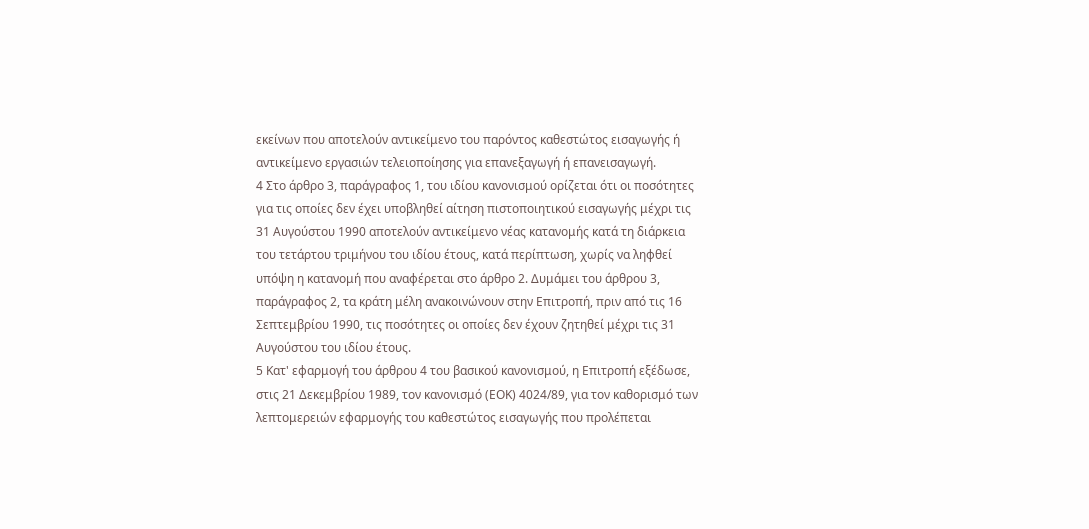εκείνων που αποτελούν αντικείμενο του παρόντος καθεστώτος εισαγωγής ή αντικείμενο εργασιών τελειοποίησης για επανεξαγωγή ή επανεισαγωγή.
4 Στο άρθρο 3, παράγραφος 1, του ιδίου κανονισμού ορίζεται ότι οι ποσότητες για τις οποίες δεν έχει υποβληθεί αίτηση πιστοποιητικού εισαγωγής μέχρι τις 31 Αυγούστου 1990 αποτελούν αντικείμενο νέας κατανομής κατά τη διάρκεια του τετάρτου τριμήνου του ιδίου έτους, κατά περίπτωση, χωρίς να ληφθεί υπόψη η κατανομή που αναφέρεται στο άρθρο 2. Δυμάμει του άρθρου 3, παράγραφος 2, τα κράτη μέλη ανακοινώνουν στην Επιτροπή, πριν από τις 16 Σεπτεμβρίου 1990, τις ποσότητες οι οποίες δεν έχουν ζητηθεί μέχρι τις 31 Αυγούστου του ιδίου έτους.
5 Κατ' εφαρμογή του άρθρου 4 του βασικού κανονισμού, η Επιτροπή εξέδωσε, στις 21 Δεκεμβρίου 1989, τον κανονισμό (ΕΟΚ) 4024/89, για τον καθορισμό των λεπτομερειών εφαρμογής του καθεστώτος εισαγωγής που προλέπεται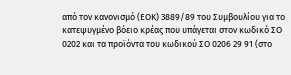από τον κανονισμό (ΕΟΚ) 3889/89 του Συμβουλίου για το κατεψυγμένο βόειο κρέας που υπάγεται στον κωδικό ΣΟ 0202 και τα προϊόντα του κωδικού ΣΟ 0206 29 91 (στο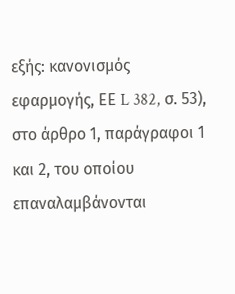εξής: κανονισμός εφαρμογής, ΕΕ L 382, σ. 53), στο άρθρο 1, παράγραφοι 1 και 2, του οποίου επαναλαμβάνονται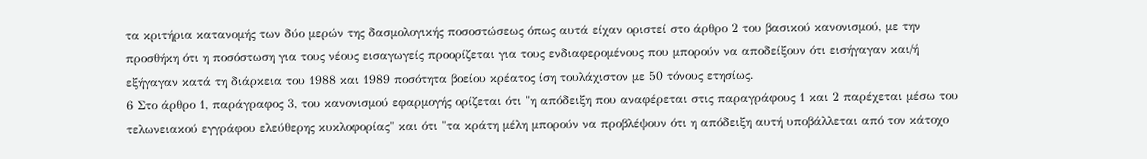τα κριτήρια κατανομής των δύο μερών της δασμολογικής ποσοστώσεως όπως αυτά είχαν οριστεί στο άρθρο 2 του βασικού κανονισμού, με την προσθήκη ότι η ποσόστωση για τους νέους εισαγωγείς προορίζεται για τους ενδιαφερομένους που μπορούν να αποδείξουν ότι εισήγαγαν και/ή εξήγαγαν κατά τη διάρκεια του 1988 και 1989 ποσότητα βοείου κρέατος ίση τουλάχιστον με 50 τόνους ετησίως.
6 Στο άρθρο 1, παράγραφος 3, του κανονισμού εφαρμογής ορίζεται ότι "η απόδειξη που αναφέρεται στις παραγράφους 1 και 2 παρέχεται μέσω του τελωνειακού εγγράφου ελεύθερης κυκλοφορίας" και ότι "τα κράτη μέλη μπορούν να προβλέψουν ότι η απόδειξη αυτή υποβάλλεται από τον κάτοχο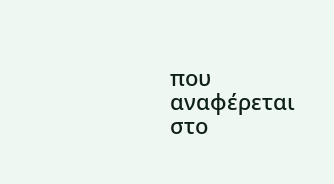που αναφέρεται στο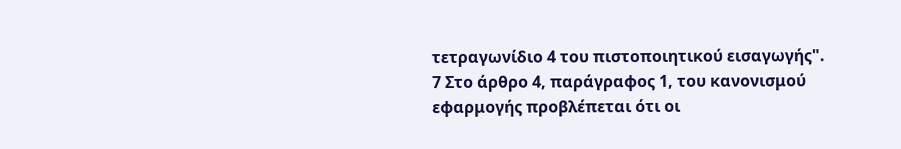τετραγωνίδιο 4 του πιστοποιητικού εισαγωγής".
7 Στο άρθρο 4, παράγραφος 1, του κανονισμού εφαρμογής προβλέπεται ότι οι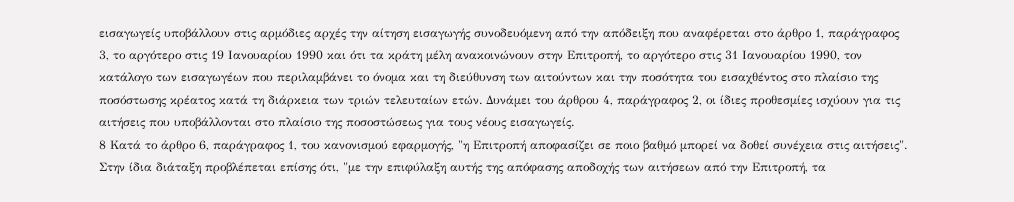εισαγωγείς υποβάλλουν στις αρμόδιες αρχές την αίτηση εισαγωγής συνοδευόμενη από την απόδειξη που αναφέρεται στο άρθρο 1, παράγραφος 3, το αργότερο στις 19 Ιανουαρίου 1990 και ότι τα κράτη μέλη ανακοινώνουν στην Επιτροπή, το αργότερο στις 31 Ιανουαρίου 1990, τον κατάλογο των εισαγωγέων που περιλαμβάνει το όνομα και τη διεύθυνση των αιτούντων και την ποσότητα του εισαχθέντος στο πλαίσιο της ποσόστωσης κρέατος κατά τη διάρκεια των τριών τελευταίων ετών. Δυνάμει του άρθρου 4, παράγραφος 2, οι ίδιες προθεσμίες ισχύουν για τις αιτήσεις που υποβάλλονται στο πλαίσιο της ποσοστώσεως για τους νέους εισαγωγείς.
8 Κατά το άρθρο 6, παράγραφος 1, του κανονισμού εφαρμογής, "η Επιτροπή αποφασίζει σε ποιο βαθμό μπορεί να δοθεί συνέχεια στις αιτήσεις". Στην ίδια διάταξη προβλέπεται επίσης ότι, "με την επιφύλαξη αυτής της απόφασης αποδοχής των αιτήσεων από την Επιτροπή, τα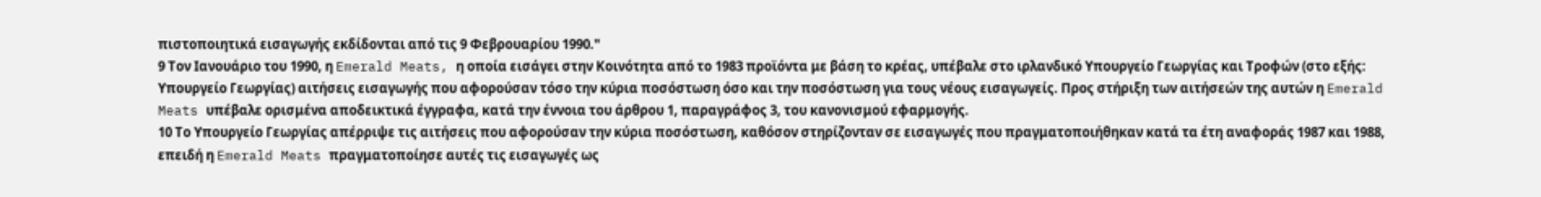πιστοποιητικά εισαγωγής εκδίδονται από τις 9 Φεβρουαρίου 1990."
9 Τον Ιανουάριο του 1990, η Emerald Meats, η οποία εισάγει στην Κοινότητα από το 1983 προϊόντα με βάση το κρέας, υπέβαλε στο ιρλανδικό Υπουργείο Γεωργίας και Τροφών (στο εξής: Υπουργείο Γεωργίας) αιτήσεις εισαγωγής που αφορούσαν τόσο την κύρια ποσόστωση όσο και την ποσόστωση για τους νέους εισαγωγείς. Προς στήριξη των αιτήσεών της αυτών η Emerald Meats υπέβαλε ορισμένα αποδεικτικά έγγραφα, κατά την έννοια του άρθρου 1, παραγράφος 3, του κανονισμού εφαρμογής.
10 Το Υπουργείο Γεωργίας απέρριψε τις αιτήσεις που αφορούσαν την κύρια ποσόστωση, καθόσον στηρίζονταν σε εισαγωγές που πραγματοποιήθηκαν κατά τα έτη αναφοράς 1987 και 1988, επειδή η Emerald Meats πραγματοποίησε αυτές τις εισαγωγές ως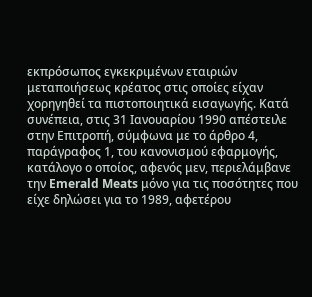εκπρόσωπος εγκεκριμένων εταιριών μεταποιήσεως κρέατος στις οποίες είχαν χορηγηθεί τα πιστοποιητικά εισαγωγής. Κατά συνέπεια, στις 31 Ιανουαρίου 1990 απέστειλε στην Επιτροπή, σύμφωνα με το άρθρο 4, παράγραφος 1, του κανονισμού εφαρμογής, κατάλογο ο οποίος, αφενός μεν, περιελάμβανε την Emerald Meats μόνο για τις ποσότητες που είχε δηλώσει για το 1989, αφετέρου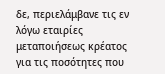δε, περιελάμβανε τις εν λόγω εταιρίες μεταποιήσεως κρέατος για τις ποσότητες που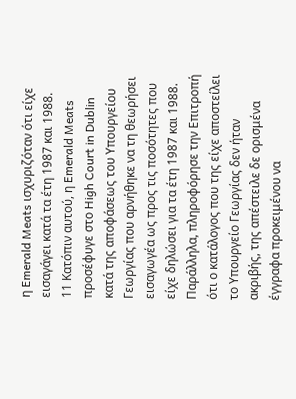η Emerald Meats ισχυριζόταν ότι είχε εισαγάγει κατά τα έτη 1987 και 1988.
11 Κατόπιν αυτού, η Emerald Meats προσέφυγε στο High Court in Dublin κατά της αποφάσεως του Υπουργείου Γεωργίας που αρνήθηκε να τη θεωρήσει εισαγωγέα ως προς τις ποσότητες που είχε δηλώσει για τα έτη 1987 και 1988. Παράλληλα, πληροφόρησε την Επιτροπή ότι ο κατάλογος που της είχε αποστείλει το Υπουργείο Γεωργίας δεν ήταν ακριβής, της απέστειλε δε ορισμένα έγγραφα προκειμένου να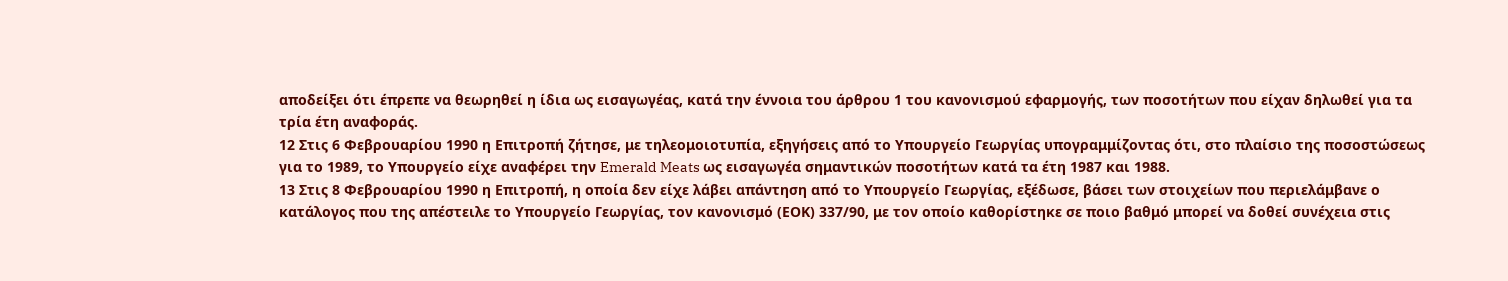αποδείξει ότι έπρεπε να θεωρηθεί η ίδια ως εισαγωγέας, κατά την έννοια του άρθρου 1 του κανονισμού εφαρμογής, των ποσοτήτων που είχαν δηλωθεί για τα τρία έτη αναφοράς.
12 Στις 6 Φεβρουαρίου 1990 η Επιτροπή ζήτησε, με τηλεομοιοτυπία, εξηγήσεις από το Υπουργείο Γεωργίας υπογραμμίζοντας ότι, στο πλαίσιο της ποσοστώσεως για το 1989, το Υπουργείο είχε αναφέρει την Emerald Meats ως εισαγωγέα σημαντικών ποσοτήτων κατά τα έτη 1987 και 1988.
13 Στις 8 Φεβρουαρίου 1990 η Επιτροπή, η οποία δεν είχε λάβει απάντηση από το Υπουργείο Γεωργίας, εξέδωσε, βάσει των στοιχείων που περιελάμβανε ο κατάλογος που της απέστειλε το Υπουργείο Γεωργίας, τον κανονισμό (ΕΟΚ) 337/90, με τον οποίο καθορίστηκε σε ποιο βαθμό μπορεί να δοθεί συνέχεια στις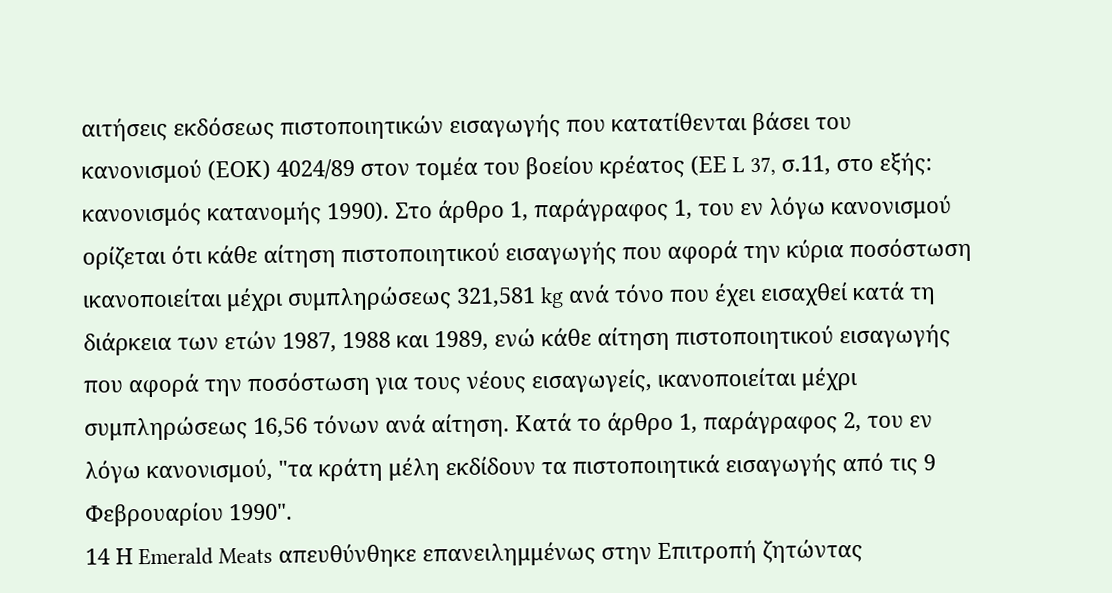αιτήσεις εκδόσεως πιστοποιητικών εισαγωγής που κατατίθενται βάσει του κανονισμού (ΕΟΚ) 4024/89 στον τομέα του βοείου κρέατος (ΕΕ L 37, σ.11, στο εξής: κανονισμός κατανομής 1990). Στο άρθρο 1, παράγραφος 1, του εν λόγω κανονισμού ορίζεται ότι κάθε αίτηση πιστοποιητικού εισαγωγής που αφορά την κύρια ποσόστωση ικανοποιείται μέχρι συμπληρώσεως 321,581 kg ανά τόνο που έχει εισαχθεί κατά τη διάρκεια των ετών 1987, 1988 και 1989, ενώ κάθε αίτηση πιστοποιητικού εισαγωγής που αφορά την ποσόστωση για τους νέους εισαγωγείς, ικανοποιείται μέχρι συμπληρώσεως 16,56 τόνων ανά αίτηση. Κατά το άρθρο 1, παράγραφος 2, του εν λόγω κανονισμού, "τα κράτη μέλη εκδίδουν τα πιστοποιητικά εισαγωγής από τις 9 Φεβρουαρίου 1990".
14 Η Emerald Meats απευθύνθηκε επανειλημμένως στην Επιτροπή ζητώντας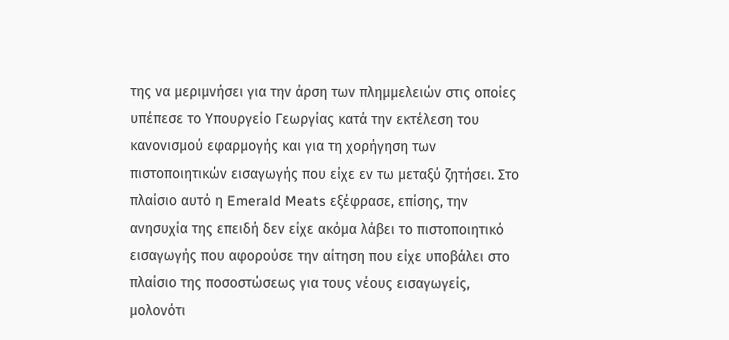της να μεριμνήσει για την άρση των πλημμελειών στις οποίες υπέπεσε το Υπουργείο Γεωργίας κατά την εκτέλεση του κανονισμού εφαρμογής και για τη χορήγηση των πιστοποιητικών εισαγωγής που είχε εν τω μεταξύ ζητήσει. Στο πλαίσιο αυτό η Emerald Meats εξέφρασε, επίσης, την ανησυχία της επειδή δεν είχε ακόμα λάβει το πιστοποιητικό εισαγωγής που αφορούσε την αίτηση που είχε υποβάλει στο πλαίσιο της ποσοστώσεως για τους νέους εισαγωγείς, μολονότι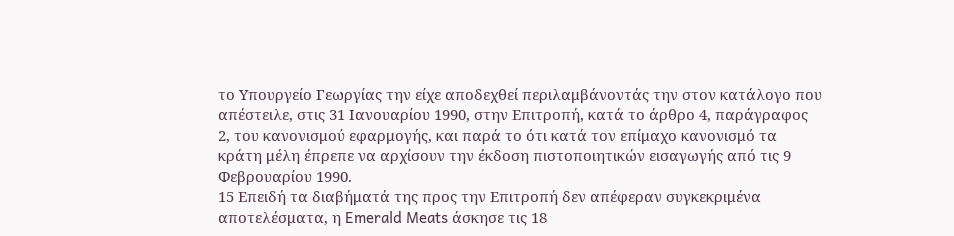το Υπουργείο Γεωργίας την είχε αποδεχθεί περιλαμβάνοντάς την στον κατάλογο που απέστειλε, στις 31 Ιανουαρίου 1990, στην Επιτροπή, κατά το άρθρο 4, παράγραφος 2, του κανονισμού εφαρμογής, και παρά το ότι κατά τον επίμαχο κανονισμό τα κράτη μέλη έπρεπε να αρχίσουν την έκδοση πιστοποιητικών εισαγωγής από τις 9 Φεβρουαρίου 1990.
15 Επειδή τα διαβήματά της προς την Επιτροπή δεν απέφεραν συγκεκριμένα αποτελέσματα, η Emerald Meats άσκησε τις 18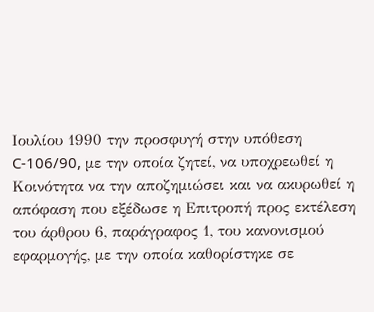Ιουλίου 1990 την προσφυγή στην υπόθεση C-106/90, με την οποία ζητεί, να υποχρεωθεί η Κοινότητα να την αποζημιώσει και να ακυρωθεί η απόφαση που εξέδωσε η Επιτροπή προς εκτέλεση του άρθρου 6, παράγραφος 1, του κανονισμού εφαρμογής, με την οποία καθορίστηκε σε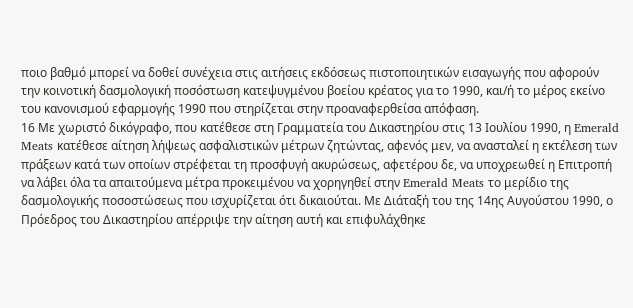ποιο βαθμό μπορεί να δοθεί συνέχεια στις αιτήσεις εκδόσεως πιστοποιητικών εισαγωγής που αφορούν την κοινοτική δασμολογική ποσόστωση κατεψυγμένου βοείου κρέατος για το 1990, και/ή το μέρος εκείνο του κανονισμού εφαρμογής 1990 που στηρίζεται στην προαναφερθείσα απόφαση.
16 Με χωριστό δικόγραφο, που κατέθεσε στη Γραμματεία του Δικαστηρίου στις 13 Ιουλίου 1990, η Emerald Meats κατέθεσε αίτηση λήψεως ασφαλιστικών μέτρων ζητώντας, αφενός μεν, να ανασταλεί η εκτέλεση των πράξεων κατά των οποίων στρέφεται τη προσφυγή ακυρώσεως, αφετέρου δε, να υποχρεωθεί η Επιτροπή να λάβει όλα τα απαιτούμενα μέτρα προκειμένου να χορηγηθεί στην Emerald Meats το μερίδιο της δασμολογικής ποσοστώσεως που ισχυρίζεται ότι δικαιούται. Με Διάταξή του της 14ης Αυγούστου 1990, ο Πρόεδρος του Δικαστηρίου απέρριψε την αίτηση αυτή και επιφυλάχθηκε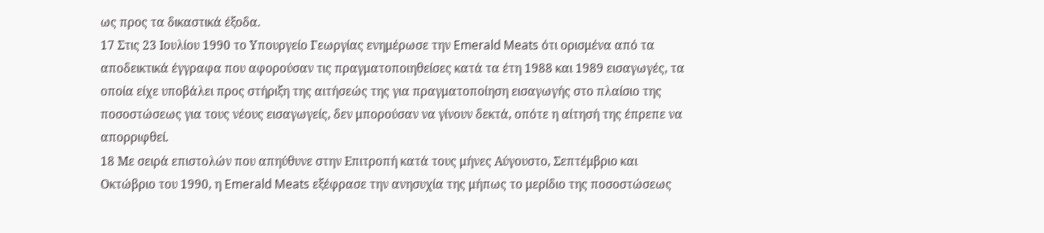ως προς τα δικαστικά έξοδα.
17 Στις 23 Ιουλίου 1990 το Υπουργείο Γεωργίας ενημέρωσε την Emerald Meats ότι ορισμένα από τα αποδεικτικά έγγραφα που αφορούσαν τις πραγματοποιηθείσες κατά τα έτη 1988 και 1989 εισαγωγές, τα οποία είχε υποβάλει προς στήριξη της αιτήσεώς της για πραγματοποίηση εισαγωγής στο πλαίσιο της ποσοστώσεως για τους νέους εισαγωγείς, δεν μπορούσαν να γίνουν δεκτά, οπότε η αίτησή της έπρεπε να απορριφθεί.
18 Με σειρά επιστολών που απηύθυνε στην Επιτροπή κατά τους μήνες Αύγουστο, Σεπτέμβριο και Οκτώβριο του 1990, η Emerald Meats εξέφρασε την ανησυχία της μήπως το μερίδιο της ποσοστώσεως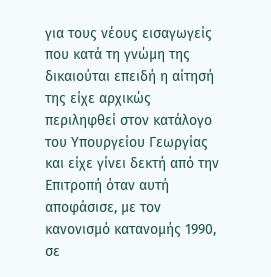για τους νέους εισαγωγείς που κατά τη γνώμη της δικαιούται επειδή η αίτησή της είχε αρχικώς περιληφθεί στον κατάλογο του Υπουργείου Γεωργίας και είχε γίνει δεκτή από την Επιτροπή όταν αυτή αποφάσισε, με τον κανονισμό κατανομής 1990, σε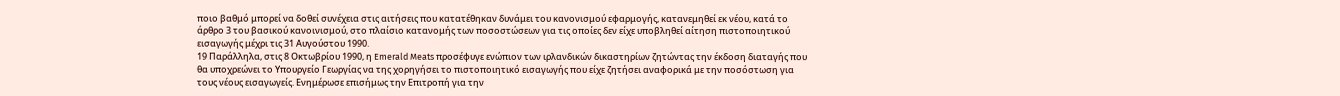ποιο βαθμό μπορεί να δοθεί συνέχεια στις αιτήσεις που κατατέθηκαν δυνάμει του κανονισμού εφαρμογής, κατανεμηθεί εκ νέου, κατά το άρθρο 3 του βασικού κανοινισμού, στο πλαίσιο κατανομής των ποσοστώσεων για τις οποίες δεν είχε υποβληθεί αίτηση πιστοποιητικού εισαγωγής μέχρι τις 31 Αυγούστου 1990.
19 Παράλληλα, στις 8 Οκτωβρίου 1990, η Emerald Meats προσέφυγε ενώπιον των ιρλανδικών δικαστηρίων ζητώντας την έκδοση διαταγής που θα υποχρεώνει το Υπουργείο Γεωργίας να της χορηγήσει το πιστοποιητικό εισαγωγής που είχε ζητήσει αναφορικά με την ποσόστωση για τους νέους εισαγωγείς. Ενημέρωσε επισήμως την Επιτροπή για την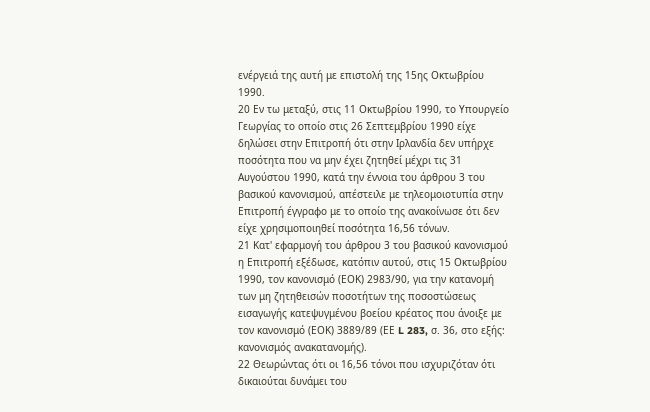ενέργειά της αυτή με επιστολή της 15ης Οκτωβρίου 1990.
20 Εν τω μεταξύ, στις 11 Οκτωβρίου 1990, το Υπουργείο Γεωργίας το οποίο στις 26 Σεπτεμβρίου 1990 είχε δηλώσει στην Επιτροπή ότι στην Ιρλανδία δεν υπήρχε ποσότητα που να μην έχει ζητηθεί μέχρι τις 31 Αυγούστου 1990, κατά την έννοια του άρθρου 3 του βασικού κανονισμού, απέστειλε με τηλεομοιοτυπία στην Επιτροπή έγγραφο με το οποίο της ανακοίνωσε ότι δεν είχε χρησιμοποιηθεί ποσότητα 16,56 τόνων.
21 Κατ' εφαρμογή του άρθρου 3 του βασικού κανονισμού η Επιτροπή εξέδωσε, κατόπιν αυτού, στις 15 Οκτωβρίου 1990, τον κανονισμό (ΕΟΚ) 2983/90, για την κατανομή των μη ζητηθεισών ποσοτήτων της ποσοστώσεως εισαγωγής κατεψυγμένου βοείου κρέατος που άνοιξε με τον κανονισμό (ΕΟΚ) 3889/89 (ΕΕ L 283, σ. 36, στο εξής: κανονισμός ανακατανομής).
22 Θεωρώντας ότι οι 16,56 τόνοι που ισχυριζόταν ότι δικαιούται δυνάμει του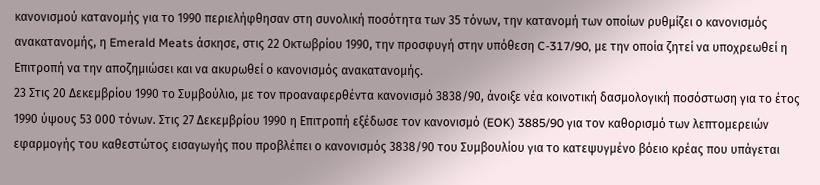κανονισμού κατανομής για το 1990 περιελήφθησαν στη συνολική ποσότητα των 35 τόνων, την κατανομή των οποίων ρυθμίζει ο κανονισμός ανακατανομής, η Emerald Meats άσκησε, στις 22 Οκτωβρίου 1990, την προσφυγή στην υπόθεση C-317/90, με την οποία ζητεί να υποχρεωθεί η Επιτροπή να την αποζημιώσει και να ακυρωθεί ο κανονισμός ανακατανομής.
23 Στις 20 Δεκεμβρίου 1990 το Συμβούλιο, με τον προαναφερθέντα κανονισμό 3838/90, άνοιξε νέα κοινοτική δασμολογική ποσόστωση για το έτος 1990 ύψους 53 000 τόνων. Στις 27 Δεκεμβρίου 1990 η Επιτροπή εξέδωσε τον κανονισμό (EOK) 3885/90 για τoν καθορισμό των λεπτομερειών εφαρμογής του καθεστώτος εισαγωγής που προβλέπει ο κανονισμός 3838/90 του Συμβουλίου για το κατεψυγμένο βόειο κρέας που υπάγεται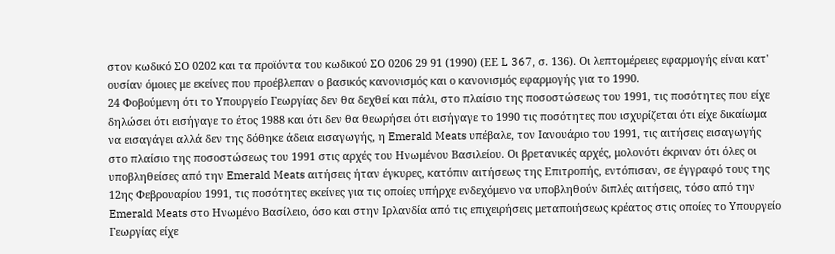στον κωδικό ΣΟ 0202 και τα προϊόντα του κωδικού ΣΟ 0206 29 91 (1990) (ΕΕ L 367, σ. 136). Οι λεπτομέρειες εφαρμογής είναι κατ' ουσίαν όμοιες με εκείνες που προέβλεπαν ο βασικός κανονισμός και ο κανονισμός εφαρμογής για το 1990.
24 Φοβούμενη ότι το Υπουργείο Γεωργίας δεν θα δεχθεί και πάλι, στο πλαίσιο της ποσοστώσεως του 1991, τις ποσότητες που είχε δηλώσει ότι εισήγαγε το έτος 1988 και ότι δεν θα θεωρήσει ότι εισήγαγε το 1990 τις ποσότητες που ισχυρίζεται ότι είχε δικαίωμα να εισαγάγει αλλά δεν της δόθηκε άδεια εισαγωγής, η Emerald Meats υπέβαλε, τον Ιανουάριο του 1991, τις αιτήσεις εισαγωγής στο πλαίσιο της ποσοστώσεως του 1991 στις αρχές του Ηνωμένου Βασιλείου. Οι βρετανικές αρχές, μολονότι έκριναν ότι όλες οι υποβληθείσες από την Emerald Meats αιτήσεις ήταν έγκυρες, κατόπιν αιτήσεως της Επιτροπής, εντόπισαν, σε έγγραφό τους της 12ης Φεβρουαρίου 1991, τις ποσότητες εκείνες για τις οποίες υπήρχε ενδεχόμενο να υποβληθούν διπλές αιτήσεις, τόσο από την Emerald Meats στο Ηνωμένο Βασίλειο, όσο και στην Ιρλανδία από τις επιχειρήσεις μεταποιήσεως κρέατος στις οποίες το Υπουργείο Γεωργίας είχε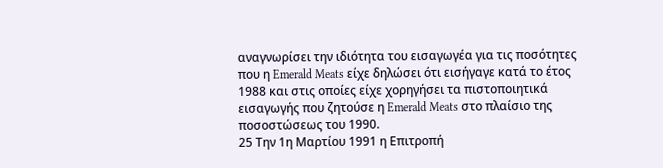αναγνωρίσει την ιδιότητα του εισαγωγέα για τις ποσότητες που η Emerald Meats είχε δηλώσει ότι εισήγαγε κατά το έτος 1988 και στις οποίες είχε χορηγήσει τα πιστοποιητικά εισαγωγής που ζητούσε η Emerald Meats στο πλαίσιο της ποσοστώσεως του 1990.
25 Την 1η Μαρτίου 1991 η Επιτροπή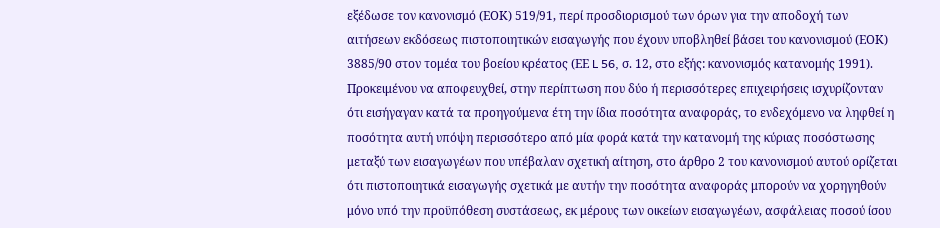εξέδωσε τον κανονισμό (ΕΟΚ) 519/91, περί προσδιορισμού των όρων για την αποδοχή των αιτήσεων εκδόσεως πιστοποιητικών εισαγωγής που έχουν υποβληθεί βάσει του κανονισμού (ΕΟΚ) 3885/90 στον τομέα του βοείου κρέατος (ΕΕ L 56, σ. 12, στο εξής: κανονισμός κατανομής 1991). Προκειμένου να αποφευχθεί, στην περίπτωση που δύο ή περισσότερες επιχειρήσεις ισχυρίζονταν ότι εισήγαγαν κατά τα προηγούμενα έτη την ίδια ποσότητα αναφοράς, το ενδεχόμενο να ληφθεί η ποσότητα αυτή υπόψη περισσότερο από μία φορά κατά την κατανομή της κύριας ποσόστωσης μεταξύ των εισαγωγέων που υπέβαλαν σχετική αίτηση, στο άρθρο 2 του κανονισμού αυτού ορίζεται ότι πιστοποιητικά εισαγωγής σχετικά με αυτήν την ποσότητα αναφοράς μπορούν να χορηγηθούν μόνο υπό την προϋπόθεση συστάσεως, εκ μέρους των οικείων εισαγωγέων, ασφάλειας ποσού ίσου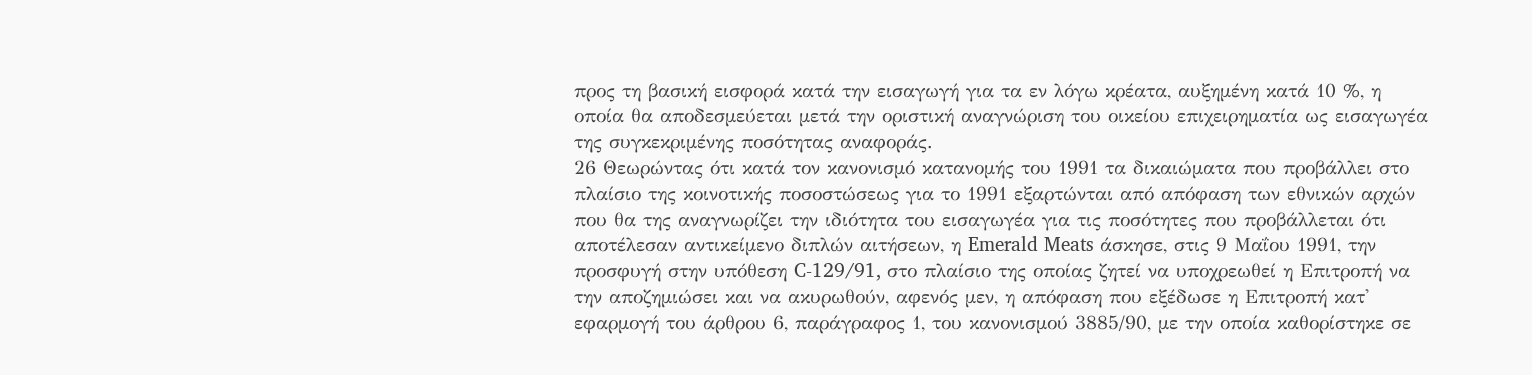προς τη βασική εισφορά κατά την εισαγωγή για τα εν λόγω κρέατα, αυξημένη κατά 10 %, η οποία θα αποδεσμεύεται μετά την οριστική αναγνώριση του οικείου επιχειρηματία ως εισαγωγέα της συγκεκριμένης ποσότητας αναφοράς.
26 Θεωρώντας ότι κατά τον κανονισμό κατανομής του 1991 τα δικαιώματα που προβάλλει στο πλαίσιο της κοινοτικής ποσοστώσεως για το 1991 εξαρτώνται από απόφαση των εθνικών αρχών που θα της αναγνωρίζει την ιδιότητα του εισαγωγέα για τις ποσότητες που προβάλλεται ότι αποτέλεσαν αντικείμενο διπλών αιτήσεων, η Emerald Meats άσκησε, στις 9 Μαΐου 1991, την προσφυγή στην υπόθεση C-129/91, στο πλαίσιο της οποίας ζητεί να υποχρεωθεί η Επιτροπή να την αποζημιώσει και να ακυρωθούν, αφενός μεν, η απόφαση που εξέδωσε η Επιτροπή κατ' εφαρμογή του άρθρου 6, παράγραφος 1, του κανονισμού 3885/90, με την οποία καθορίστηκε σε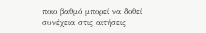ποιο βαθμό μπορεί να δοθεί συνέχεια στις αιτήσεις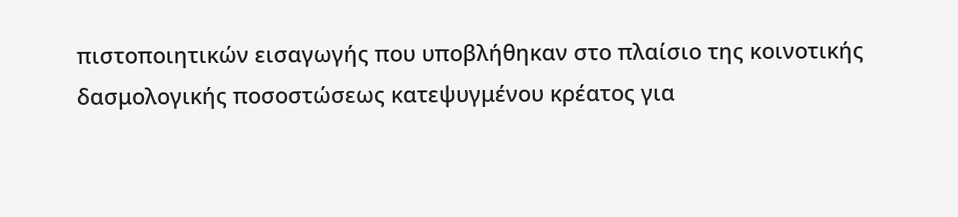πιστοποιητικών εισαγωγής που υποβλήθηκαν στο πλαίσιο της κοινοτικής δασμολογικής ποσοστώσεως κατεψυγμένου κρέατος για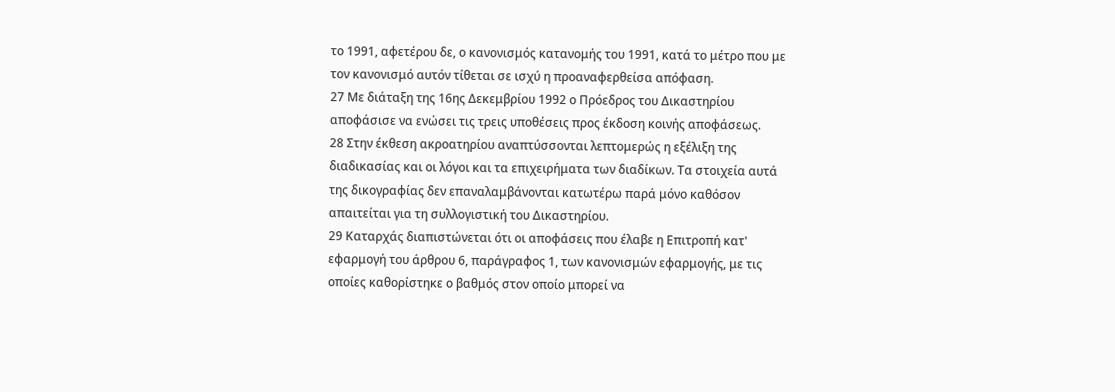το 1991, αφετέρου δε, ο κανονισμός κατανομής του 1991, κατά το μέτρο που με τον κανονισμό αυτόν τίθεται σε ισχύ η προαναφερθείσα απόφαση.
27 Με διάταξη της 16ης Δεκεμβρίου 1992 ο Πρόεδρος του Δικαστηρίου αποφάσισε να ενώσει τις τρεις υποθέσεις προς έκδοση κοινής αποφάσεως.
28 Στην έκθεση ακροατηρίου αναπτύσσονται λεπτομερώς η εξέλιξη της διαδικασίας και οι λόγοι και τα επιχειρήματα των διαδίκων. Τα στοιχεία αυτά της δικογραφίας δεν επαναλαμβάνονται κατωτέρω παρά μόνο καθόσον απαιτείται για τη συλλογιστική του Δικαστηρίου.
29 Καταρχάς διαπιστώνεται ότι οι αποφάσεις που έλαβε η Επιτροπή κατ' εφαρμογή του άρθρου 6, παράγραφος 1, των κανονισμών εφαρμογής, με τις οποίες καθορίστηκε ο βαθμός στον οποίο μπορεί να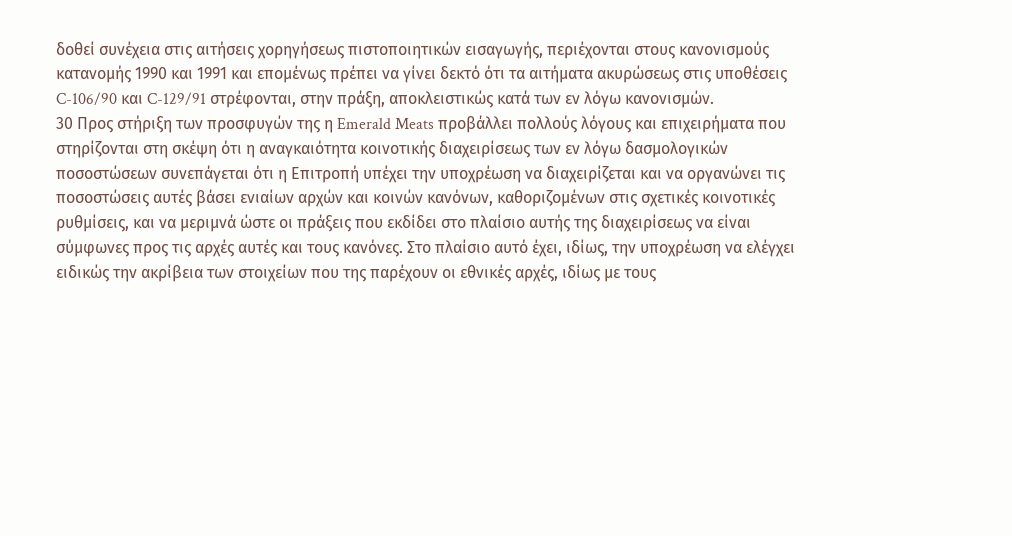δοθεί συνέχεια στις αιτήσεις χορηγήσεως πιστοποιητικών εισαγωγής, περιέχονται στους κανονισμούς κατανομής 1990 και 1991 και επομένως πρέπει να γίνει δεκτό ότι τα αιτήματα ακυρώσεως στις υποθέσεις C-106/90 και C-129/91 στρέφονται, στην πράξη, αποκλειστικώς κατά των εν λόγω κανονισμών.
30 Προς στήριξη των προσφυγών της η Emerald Meats προβάλλει πολλούς λόγους και επιχειρήματα που στηρίζονται στη σκέψη ότι η αναγκαιότητα κοινοτικής διαχειρίσεως των εν λόγω δασμολογικών ποσοστώσεων συνεπάγεται ότι η Επιτροπή υπέχει την υποχρέωση να διαχειρίζεται και να οργανώνει τις ποσοστώσεις αυτές βάσει ενιαίων αρχών και κοινών κανόνων, καθοριζομένων στις σχετικές κοινοτικές ρυθμίσεις, και να μεριμνά ώστε οι πράξεις που εκδίδει στο πλαίσιο αυτής της διαχειρίσεως να είναι σύμφωνες προς τις αρχές αυτές και τους κανόνες. Στο πλαίσιο αυτό έχει, ιδίως, την υποχρέωση να ελέγχει ειδικώς την ακρίβεια των στοιχείων που της παρέχουν οι εθνικές αρχές, ιδίως με τους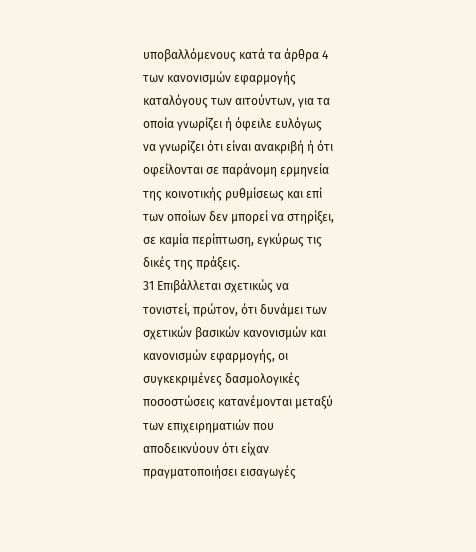υποβαλλόμενους κατά τα άρθρα 4 των κανονισμών εφαρμογής καταλόγους των αιτούντων, για τα οποία γνωρίζει ή όφειλε ευλόγως να γνωρίζει ότι είναι ανακριβή ή ότι οφείλονται σε παράνομη ερμηνεία της κοινοτικής ρυθμίσεως και επί των οποίων δεν μπορεί να στηρίξει, σε καμία περίπτωση, εγκύρως τις δικές της πράξεις.
31 Επιβάλλεται σχετικώς να τονιστεί, πρώτον, ότι δυνάμει των σχετικών βασικών κανονισμών και κανονισμών εφαρμογής, οι συγκεκριμένες δασμολογικές ποσοστώσεις κατανέμονται μεταξύ των επιχειρηματιών που αποδεικνύουν ότι είχαν πραγματοποιήσει εισαγωγές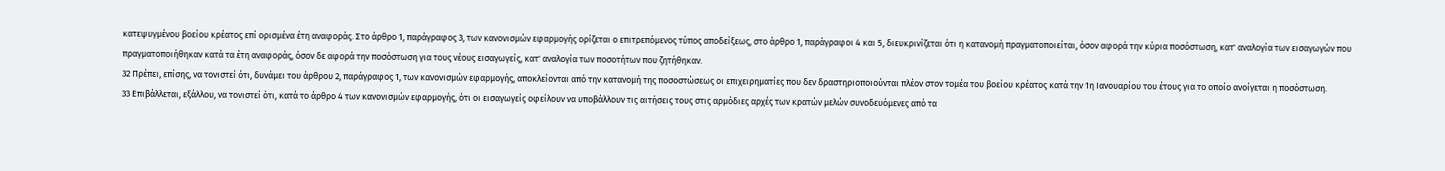κατεψυγμένου βοείου κρέατος επί ορισμένα έτη αναφοράς. Στο άρθρο 1, παράγραφος 3, των κανονισμών εφαρμογής ορίζεται ο επιτρεπόμενος τύπος αποδείξεως, στο άρθρο 1, παράγραφοι 4 και 5, διευκρινίζεται ότι η κατανομή πραγματοποιείται, όσον αφορά την κύρια ποσόστωση, κατ' αναλογία των εισαγωγών που πραγματοποιήθηκαν κατά τα έτη αναφοράς, όσον δε αφορά την ποσόστωση για τους νέους εισαγωγείς, κατ' αναλογία των ποσοτήτων που ζητήθηκαν.
32 Πρέπει, επίσης, να τονιστεί ότι, δυνάμει του άρθρου 2, παράγραφος 1, των κανονισμών εφαρμογής, αποκλείονται από την κατανομή της ποσοστώσεως οι επιχειρηματίες που δεν δραστηριοποιούνται πλέον στον τομέα του βοείου κρέατος κατά την 1η Ιανουαρίου του έτους για το οποίο ανοίγεται η ποσόστωση.
33 Επιβάλλεται, εξάλλου, να τονιστεί ότι, κατά το άρθρο 4 των κανονισμών εφαρμογής, ότι οι εισαγωγείς οφείλουν να υποβάλλουν τις αιτήσεις τους στις αρμόδιες αρχές των κρατών μελών συνοδευόμενες από τα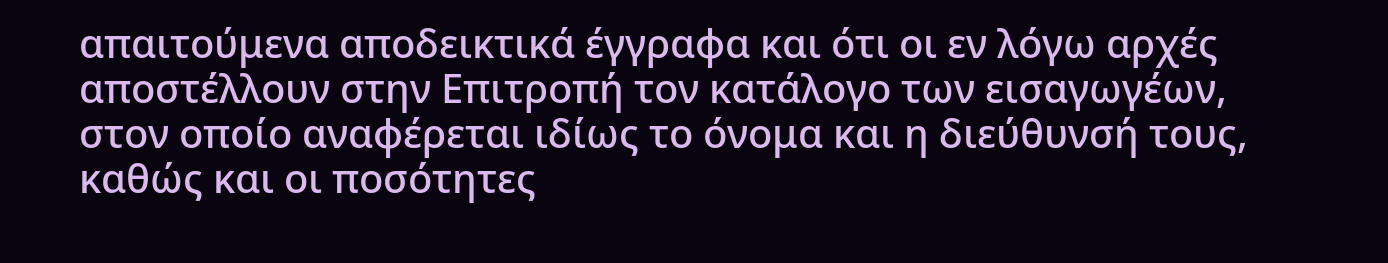απαιτούμενα αποδεικτικά έγγραφα και ότι οι εν λόγω αρχές αποστέλλουν στην Επιτροπή τον κατάλογο των εισαγωγέων, στον οποίο αναφέρεται ιδίως το όνομα και η διεύθυνσή τους, καθώς και οι ποσότητες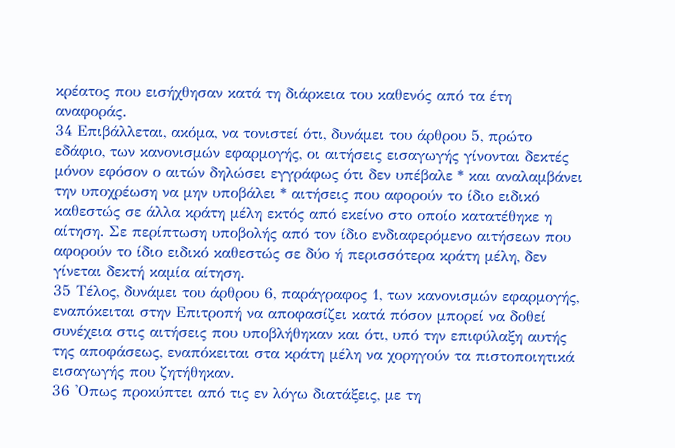κρέατος που εισήχθησαν κατά τη διάρκεια του καθενός από τα έτη αναφοράς.
34 Επιβάλλεται, ακόμα, να τονιστεί ότι, δυνάμει του άρθρου 5, πρώτο εδάφιο, των κανονισμών εφαρμογής, οι αιτήσεις εισαγωγής γίνονται δεκτές μόνον εφόσον ο αιτών δηλώσει εγγράφως ότι δεν υπέβαλε * και αναλαμβάνει την υποχρέωση να μην υποβάλει * αιτήσεις που αφορούν το ίδιο ειδικό καθεστώς σε άλλα κράτη μέλη εκτός από εκείνο στο οποίο κατατέθηκε η αίτηση. Σε περίπτωση υποβολής από τον ίδιο ενδιαφερόμενο αιτήσεων που αφορούν το ίδιο ειδικό καθεστώς σε δύο ή περισσότερα κράτη μέλη, δεν γίνεται δεκτή καμία αίτηση.
35 Τέλος, δυνάμει του άρθρου 6, παράγραφος 1, των κανονισμών εφαρμογής, εναπόκειται στην Επιτροπή να αποφασίζει κατά πόσον μπορεί να δοθεί συνέχεια στις αιτήσεις που υποβλήθηκαν και ότι, υπό την επιφύλαξη αυτής της αποφάσεως, εναπόκειται στα κράτη μέλη να χορηγούν τα πιστοποιητικά εισαγωγής που ζητήθηκαν.
36 'Οπως προκύπτει από τις εν λόγω διατάξεις, με τη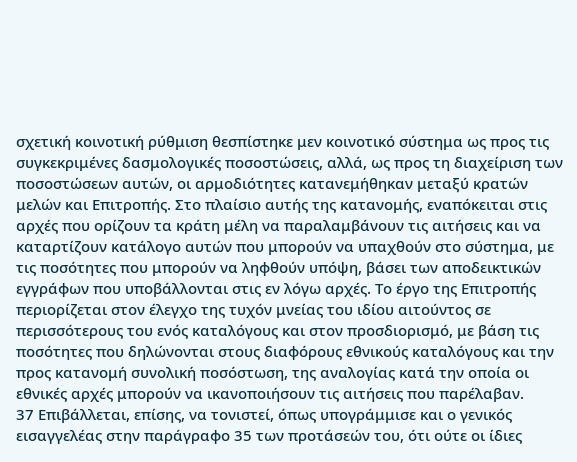σχετική κοινοτική ρύθμιση θεσπίστηκε μεν κοινοτικό σύστημα ως προς τις συγκεκριμένες δασμολογικές ποσοστώσεις, αλλά, ως προς τη διαχείριση των ποσοστώσεων αυτών, οι αρμοδιότητες κατανεμήθηκαν μεταξύ κρατών μελών και Επιτροπής. Στο πλαίσιο αυτής της κατανομής, εναπόκειται στις αρχές που ορίζουν τα κράτη μέλη να παραλαμβάνουν τις αιτήσεις και να καταρτίζουν κατάλογο αυτών που μπορούν να υπαχθούν στο σύστημα, με τις ποσότητες που μπορούν να ληφθούν υπόψη, βάσει των αποδεικτικών εγγράφων που υποβάλλονται στις εν λόγω αρχές. Το έργο της Επιτροπής περιορίζεται στον έλεγχο της τυχόν μνείας του ιδίου αιτούντος σε περισσότερους του ενός καταλόγους και στον προσδιορισμό, με βάση τις ποσότητες που δηλώνονται στους διαφόρους εθνικούς καταλόγους και την προς κατανομή συνολική ποσόστωση, της αναλογίας κατά την οποία οι εθνικές αρχές μπορούν να ικανοποιήσουν τις αιτήσεις που παρέλαβαν.
37 Επιβάλλεται, επίσης, να τονιστεί, όπως υπογράμμισε και ο γενικός εισαγγελέας στην παράγραφο 35 των προτάσεών του, ότι ούτε οι ίδιες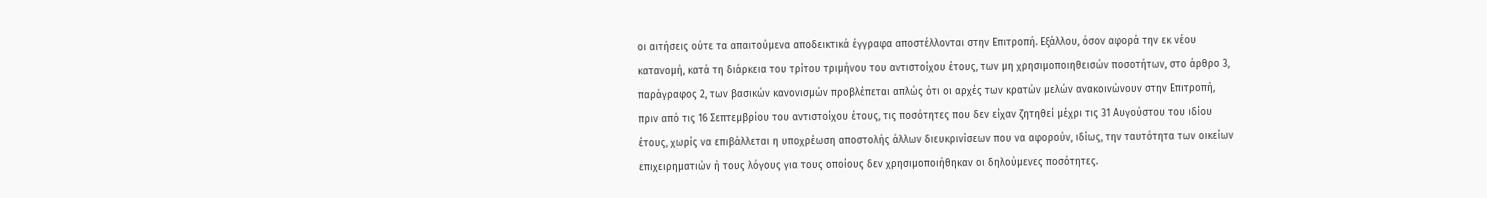οι αιτήσεις ούτε τα απαιτούμενα αποδεικτικά έγγραφα αποστέλλονται στην Επιτροπή. Εξάλλου, όσον αφορά την εκ νέου κατανομή, κατά τη διάρκεια του τρίτου τριμήνου του αντιστοίχου έτους, των μη χρησιμοποιηθεισών ποσοτήτων, στο άρθρο 3, παράγραφος 2, των βασικών κανονισμών προβλέπεται απλώς ότι οι αρχές των κρατών μελών ανακοινώνουν στην Επιτροπή, πριν από τις 16 Σεπτεμβρίου του αντιστοίχου έτους, τις ποσότητες που δεν είχαν ζητηθεί μέχρι τις 31 Αυγούστου του ιδίου έτους, χωρίς να επιβάλλεται η υποχρέωση αποστολής άλλων διευκρινίσεων που να αφορούν, ιδίως, την ταυτότητα των οικείων επιχειρηματιών ή τους λόγους για τους οποίους δεν χρησιμοποιήθηκαν οι δηλούμενες ποσότητες.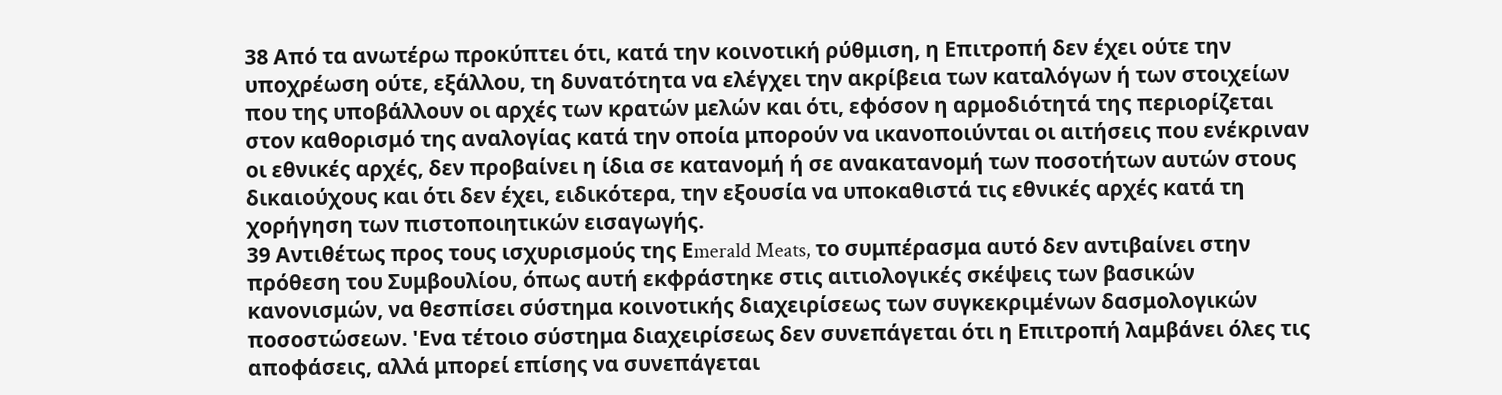38 Από τα ανωτέρω προκύπτει ότι, κατά την κοινοτική ρύθμιση, η Επιτροπή δεν έχει ούτε την υποχρέωση ούτε, εξάλλου, τη δυνατότητα να ελέγχει την ακρίβεια των καταλόγων ή των στοιχείων που της υποβάλλουν οι αρχές των κρατών μελών και ότι, εφόσον η αρμοδιότητά της περιορίζεται στον καθορισμό της αναλογίας κατά την οποία μπορούν να ικανοποιύνται οι αιτήσεις που ενέκριναν οι εθνικές αρχές, δεν προβαίνει η ίδια σε κατανομή ή σε ανακατανομή των ποσοτήτων αυτών στους δικαιούχους και ότι δεν έχει, ειδικότερα, την εξουσία να υποκαθιστά τις εθνικές αρχές κατά τη χορήγηση των πιστοποιητικών εισαγωγής.
39 Αντιθέτως προς τους ισχυρισμούς της Εmerald Meats, το συμπέρασμα αυτό δεν αντιβαίνει στην πρόθεση του Συμβουλίου, όπως αυτή εκφράστηκε στις αιτιολογικές σκέψεις των βασικών κανονισμών, να θεσπίσει σύστημα κοινοτικής διαχειρίσεως των συγκεκριμένων δασμολογικών ποσοστώσεων. 'Ενα τέτοιο σύστημα διαχειρίσεως δεν συνεπάγεται ότι η Επιτροπή λαμβάνει όλες τις αποφάσεις, αλλά μπορεί επίσης να συνεπάγεται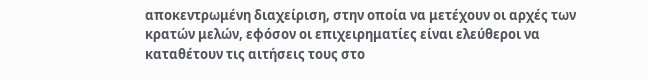αποκεντρωμένη διαχείριση, στην οποία να μετέχουν οι αρχές των κρατών μελών, εφόσον οι επιχειρηματίες είναι ελεύθεροι να καταθέτουν τις αιτήσεις τους στο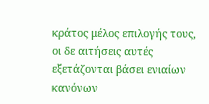κράτος μέλος επιλογής τους, οι δε αιτήσεις αυτές εξετάζονται βάσει ενιαίων κανόνων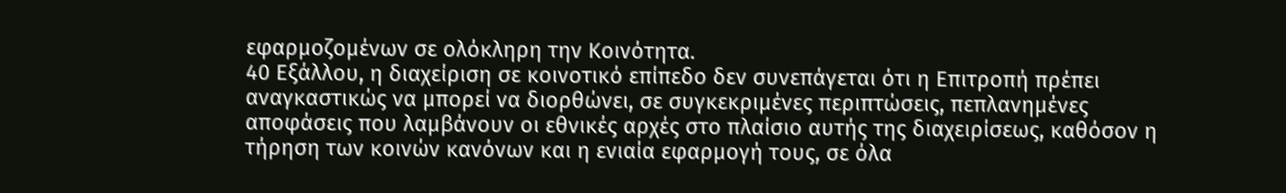εφαρμοζομένων σε ολόκληρη την Κοινότητα.
40 Εξάλλου, η διαχείριση σε κοινοτικό επίπεδο δεν συνεπάγεται ότι η Επιτροπή πρέπει αναγκαστικώς να μπορεί να διορθώνει, σε συγκεκριμένες περιπτώσεις, πεπλανημένες αποφάσεις που λαμβάνουν οι εθνικές αρχές στο πλαίσιο αυτής της διαχειρίσεως, καθόσον η τήρηση των κοινών κανόνων και η ενιαία εφαρμογή τους, σε όλα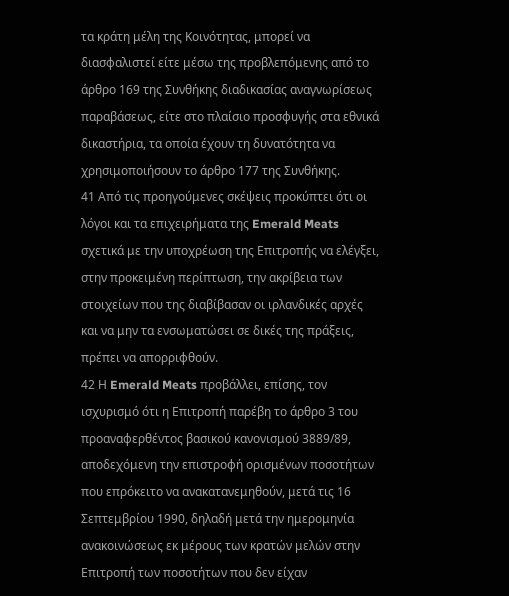τα κράτη μέλη της Κοινότητας, μπορεί να διασφαλιστεί είτε μέσω της προβλεπόμενης από το άρθρο 169 της Συνθήκης διαδικασίας αναγνωρίσεως παραβάσεως, είτε στο πλαίσιο προσφυγής στα εθνικά δικαστήρια, τα οποία έχουν τη δυνατότητα να χρησιμοποιήσουν το άρθρο 177 της Συνθήκης.
41 Από τις προηγούμενες σκέψεις προκύπτει ότι οι λόγοι και τα επιχειρήματα της Emerald Meats σχετικά με την υποχρέωση της Επιτροπής να ελέγξει, στην προκειμένη περίπτωση, την ακρίβεια των στοιχείων που της διαβίβασαν οι ιρλανδικές αρχές και να μην τα ενσωματώσει σε δικές της πράξεις, πρέπει να απορριφθούν.
42 Η Emerald Meats προβάλλει, επίσης, τον ισχυρισμό ότι η Επιτροπή παρέβη το άρθρο 3 του προαναφερθέντος βασικού κανονισμού 3889/89, αποδεχόμενη την επιστροφή ορισμένων ποσοτήτων που επρόκειτο να ανακατανεμηθούν, μετά τις 16 Σεπτεμβρίου 1990, δηλαδή μετά την ημερομηνία ανακοινώσεως εκ μέρους των κρατών μελών στην Επιτροπή των ποσοτήτων που δεν είχαν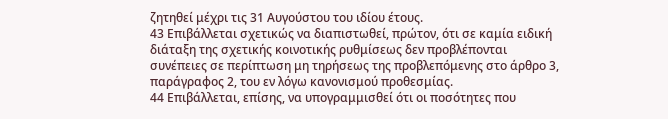ζητηθεί μέχρι τις 31 Αυγούστου του ιδίου έτους.
43 Επιβάλλεται σχετικώς να διαπιστωθεί, πρώτον, ότι σε καμία ειδική διάταξη της σχετικής κοινοτικής ρυθμίσεως δεν προβλέπονται συνέπειες σε περίπτωση μη τηρήσεως της προβλεπόμενης στο άρθρο 3, παράγραφος 2, του εν λόγω κανονισμού προθεσμίας.
44 Επιβάλλεται, επίσης, να υπογραμμισθεί ότι οι ποσότητες που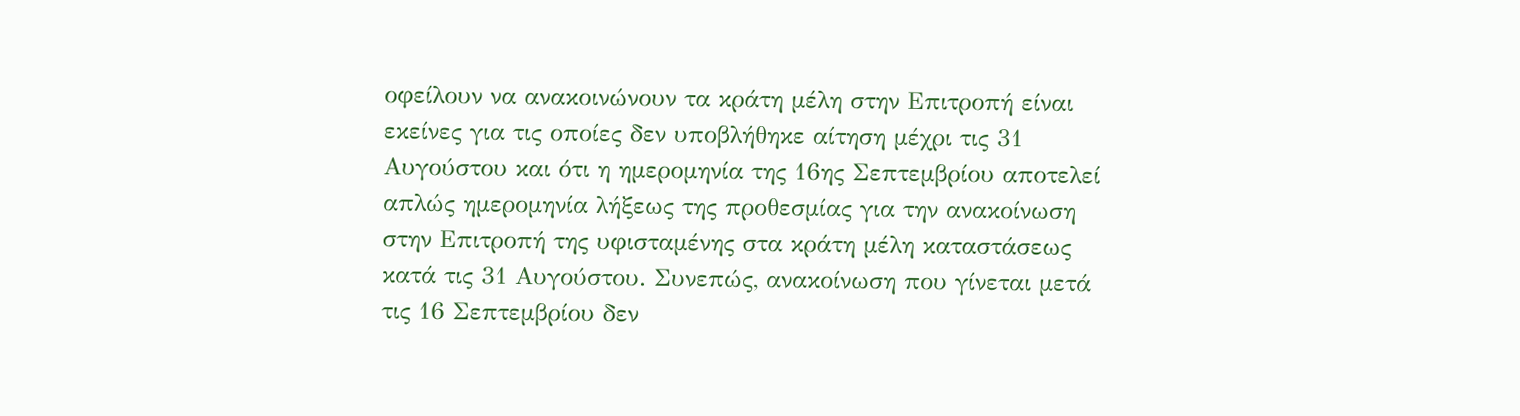οφείλουν να ανακοινώνουν τα κράτη μέλη στην Επιτροπή είναι εκείνες για τις οποίες δεν υποβλήθηκε αίτηση μέχρι τις 31 Αυγούστου και ότι η ημερομηνία της 16ης Σεπτεμβρίου αποτελεί απλώς ημερομηνία λήξεως της προθεσμίας για την ανακοίνωση στην Επιτροπή της υφισταμένης στα κράτη μέλη καταστάσεως κατά τις 31 Αυγούστου. Συνεπώς, ανακοίνωση που γίνεται μετά τις 16 Σεπτεμβρίου δεν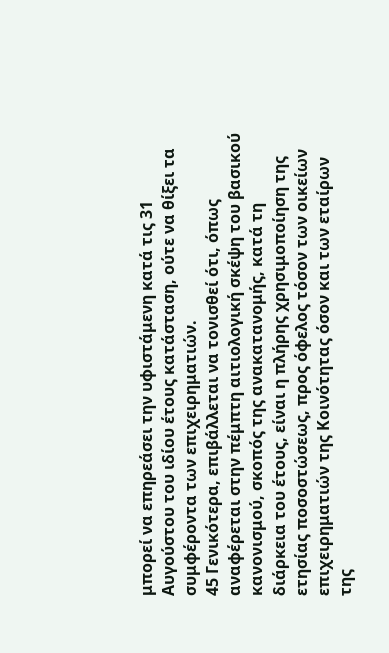μπορεί να επηρεάσει την υφιστάμενη κατά τις 31 Αυγούστου του ιδίου έτους κατάσταση, ούτε να θίξει τα συμφέροντα των επιχειρηματιών.
45 Γενικότερα, επιβάλλεται να τονισθεί ότι, όπως αναφέρεται στην πέμπτη αιτιολογική σκέψη του βασικού κανονισμού, σκοπός της ανακατανομής, κατά τη διάρκεια του έτους, είναι η πλήρης χρησιμοποίηση της ετησίας ποσοστώσεως, προς όφελος τόσον των οικείων επιχειρηματιών της Κοινότητας όσον και των εταίρων της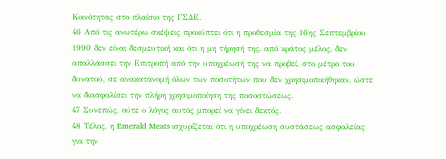Κοινότητας στο πλαίσιο της ΓΣΔΕ.
46 Από τις ανωτέρω σκέψεις προκύπτει ότι η προθεσμία της 16ης Σεπτεμβρίου 1990 δεν είναι δεσμευτική και ότι η μη τήρησή της, από κράτος μέλος, δεν απαλλάσσει την Επιτροπή από την υποχρέωσή της να προβεί, στο μέτρο του δυνατού, σε ανακατανομή όλων των ποσοτήτων που δεν χρησιμοποιήθηκαν, ώστε να διασφαλίσει την πλήρη χρησιμοποίηση της ποσοστώσεως.
47 Συνεπώς, ούτε ο λόγος αυτός μπορεί να γίνει δεκτός.
48 Τέλος, η Emerald Meats ισχυρίζεται ότι η υποχρέωση συστάσεως ασφαλείας για την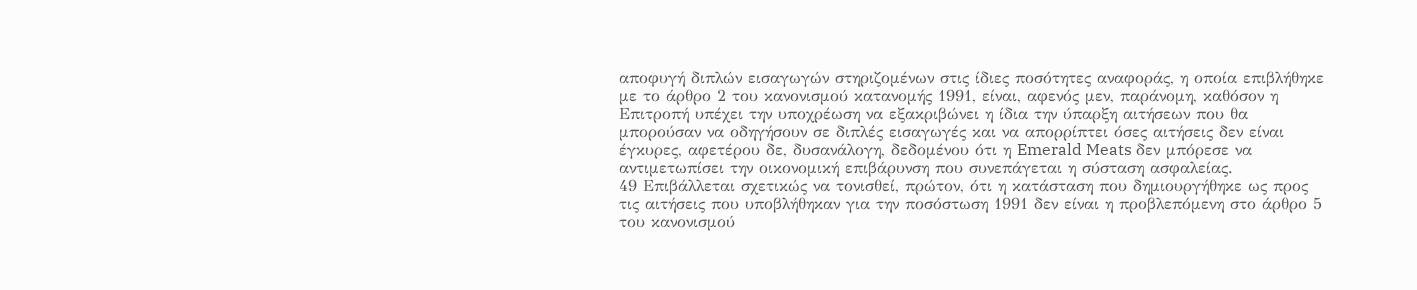αποφυγή διπλών εισαγωγών στηριζομένων στις ίδιες ποσότητες αναφοράς, η οποία επιβλήθηκε με το άρθρο 2 του κανονισμού κατανομής 1991, είναι, αφενός μεν, παράνομη, καθόσον η Επιτροπή υπέχει την υποχρέωση να εξακριβώνει η ίδια την ύπαρξη αιτήσεων που θα μπορούσαν να οδηγήσουν σε διπλές εισαγωγές και να απορρίπτει όσες αιτήσεις δεν είναι έγκυρες, αφετέρου δε, δυσανάλογη, δεδομένου ότι η Emerald Meats δεν μπόρεσε να αντιμετωπίσει την οικονομική επιβάρυνση που συνεπάγεται η σύσταση ασφαλείας.
49 Επιβάλλεται σχετικώς να τονισθεί, πρώτον, ότι η κατάσταση που δημιουργήθηκε ως προς τις αιτήσεις που υποβλήθηκαν για την ποσόστωση 1991 δεν είναι η προβλεπόμενη στο άρθρο 5 του κανονισμού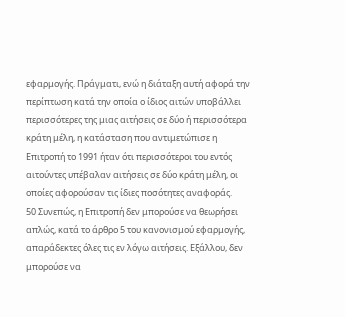εφαρμογής. Πράγματι, ενώ η διάταξη αυτή αφορά την περίπτωση κατά την οποία ο ίδιος αιτών υποβάλλει περισσότερες της μιας αιτήσεις σε δύο ή περισσότερα κράτη μέλη, η κατάσταση που αντιμετώπισε η Επιτροπή το 1991 ήταν ότι περισσότεροι του εντός αιτούντες υπέβαλαν αιτήσεις σε δύο κράτη μέλη, οι οποίες αφορούσαν τις ίδιες ποσότητες αναφοράς.
50 Συνεπώς, η Επιτροπή δεν μπορούσε να θεωρήσει απλώς, κατά το άρθρο 5 του κανονισμού εφαρμογής, απαράδεκτες όλες τις εν λόγω αιτήσεις. Εξάλλου, δεν μπορούσε να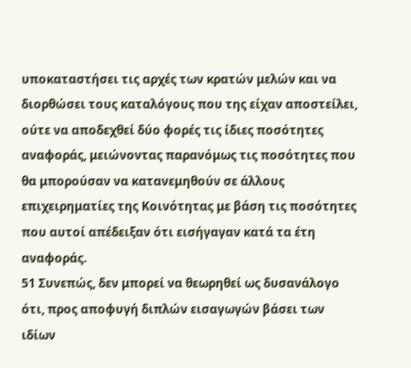υποκαταστήσει τις αρχές των κρατών μελών και να διορθώσει τους καταλόγους που της είχαν αποστείλει, ούτε να αποδεχθεί δύο φορές τις ίδιες ποσότητες αναφοράς, μειώνοντας παρανόμως τις ποσότητες που θα μπορούσαν να κατανεμηθούν σε άλλους επιχειρηματίες της Κοινότητας με βάση τις ποσότητες που αυτοί απέδειξαν ότι εισήγαγαν κατά τα έτη αναφοράς.
51 Συνεπώς, δεν μπορεί να θεωρηθεί ως δυσανάλογο ότι, προς αποφυγή διπλών εισαγωγών βάσει των ιδίων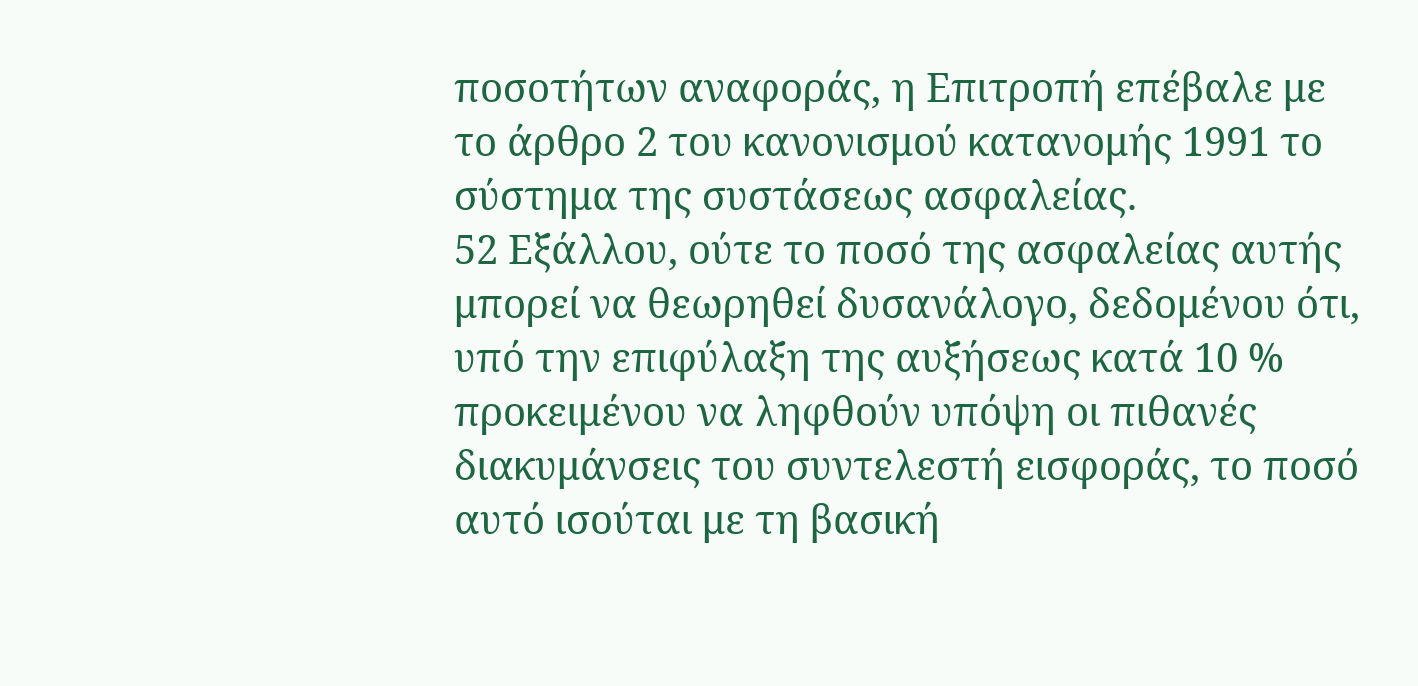ποσοτήτων αναφοράς, η Επιτροπή επέβαλε με το άρθρο 2 του κανονισμού κατανομής 1991 το σύστημα της συστάσεως ασφαλείας.
52 Εξάλλου, ούτε το ποσό της ασφαλείας αυτής μπορεί να θεωρηθεί δυσανάλογο, δεδομένου ότι, υπό την επιφύλαξη της αυξήσεως κατά 10 % προκειμένου να ληφθούν υπόψη οι πιθανές διακυμάνσεις του συντελεστή εισφοράς, το ποσό αυτό ισούται με τη βασική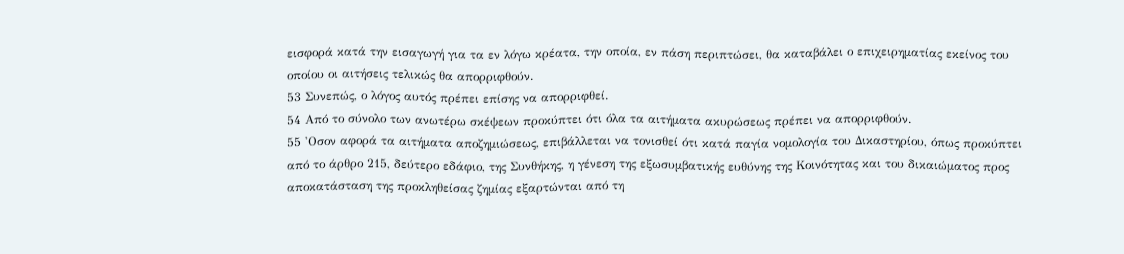εισφορά κατά την εισαγωγή για τα εν λόγω κρέατα, την οποία, εν πάση περιπτώσει, θα καταβάλει ο επιχειρηματίας εκείνος του οποίου οι αιτήσεις τελικώς θα απορριφθούν.
53 Συνεπώς, ο λόγος αυτός πρέπει επίσης να απορριφθεί.
54 Από το σύνολο των ανωτέρω σκέψεων προκύπτει ότι όλα τα αιτήματα ακυρώσεως πρέπει να απορριφθούν.
55 'Οσον αφορά τα αιτήματα αποζημιώσεως, επιβάλλεται να τονισθεί ότι κατά παγία νομολογία του Δικαστηρίου, όπως προκύπτει από το άρθρο 215, δεύτερο εδάφιο, της Συνθήκης, η γένεση της εξωσυμβατικής ευθύνης της Κοινότητας και του δικαιώματος προς αποκατάσταση της προκληθείσας ζημίας εξαρτώνται από τη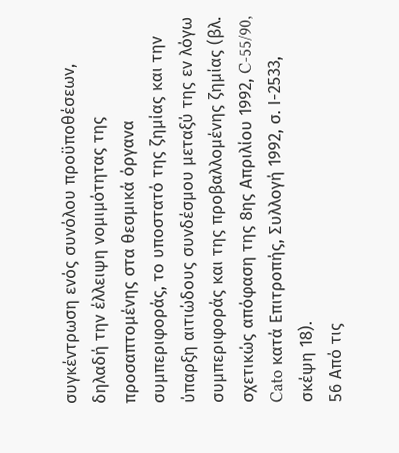συγκέντρωση ενός συνόλου προϋποθέσεων, δηλαδή την έλλειψη νομιμότητας της προσαπτομένης στα θεσμικά όργανα συμπεριφοράς, το υποστατό της ζημίας και την ύπαρξη αιτιώδους συνδέσμου μεταξύ της εν λόγω συμπεριφοράς και της προβαλλομένης ζημίας (βλ. σχετικώς απόφαση της 8ης Απριλίου 1992, C-55/90, Cato κατά Επιτροπής, Συλλογή 1992, σ. Ι-2533, σκέψη 18).
56 Από τις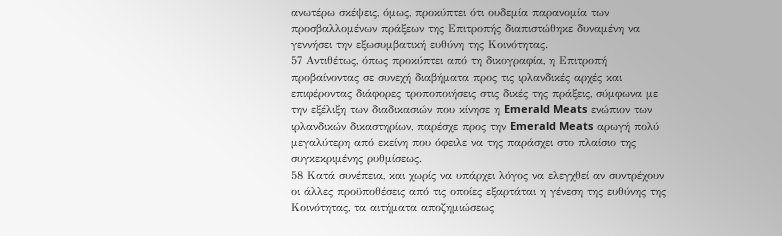ανωτέρω σκέψεις, όμως, προκύπτει ότι ουδεμία παρανομία των προσβαλλομένων πράξεων της Επιτροπής διαπιστώθηκε δυναμένη να γεννήσει την εξωσυμβατική ευθύνη της Κοινότητας.
57 Αντιθέτως, όπως προκύπτει από τη δικογραφία, η Επιτροπή προβαίνοντας σε συνεχή διαβήματα προς τις ιρλανδικές αρχές και επιφέροντας διάφορες τροποποιήσεις στις δικές της πράξεις, σύμφωνα με την εξέλιξη των διαδικασιών που κίνησε η Emerald Meats ενώπιον των ιρλανδικών δικαστηρίων, παρέσχε προς την Emerald Meats αρωγή πολύ μεγαλύτερη από εκείνη που όφειλε να της παράσχει στο πλαίσιο της συγκεκριμένης ρυθμίσεως.
58 Κατά συνέπεια, και χωρίς να υπάρχει λόγος να ελεγχθεί αν συντρέχουν οι άλλες προϋποθέσεις από τις οποίες εξαρτάται η γένεση της ευθύνης της Κοινότητας, τα αιτήματα αποζημιώσεως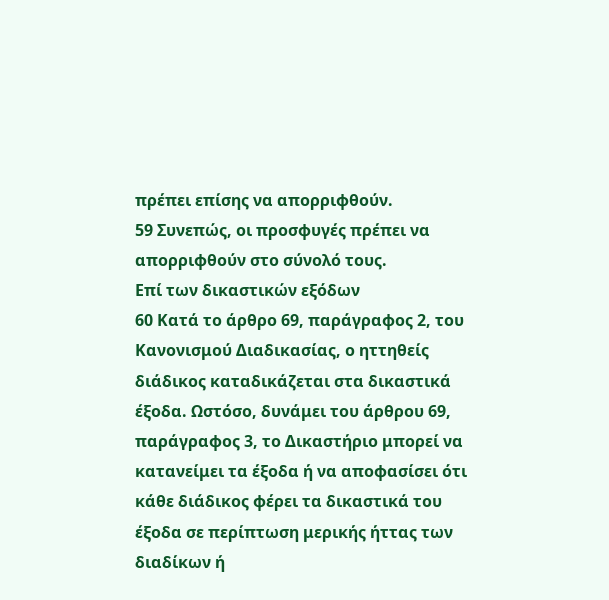πρέπει επίσης να απορριφθούν.
59 Συνεπώς, οι προσφυγές πρέπει να απορριφθούν στο σύνολό τους.
Επί των δικαστικών εξόδων
60 Κατά το άρθρο 69, παράγραφος 2, του Κανονισμού Διαδικασίας, ο ηττηθείς διάδικος καταδικάζεται στα δικαστικά έξοδα. Ωστόσο, δυνάμει του άρθρου 69, παράγραφος 3, το Δικαστήριο μπορεί να κατανείμει τα έξοδα ή να αποφασίσει ότι κάθε διάδικος φέρει τα δικαστικά του έξοδα σε περίπτωση μερικής ήττας των διαδίκων ή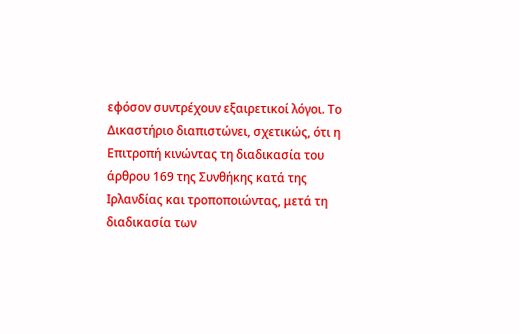εφόσον συντρέχουν εξαιρετικοί λόγοι. Το Δικαστήριο διαπιστώνει, σχετικώς, ότι η Επιτροπή κινώντας τη διαδικασία του άρθρου 169 της Συνθήκης κατά της Ιρλανδίας και τροποποιώντας, μετά τη διαδικασία των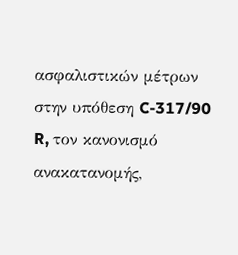ασφαλιστικών μέτρων στην υπόθεση C-317/90 R, τον κανονισμό ανακατανομής,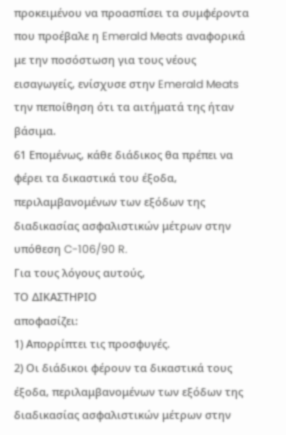προκειμένου να προασπίσει τα συμφέροντα που προέβαλε η Emerald Meats αναφορικά με την ποσόστωση για τους νέους εισαγωγείς, ενίσχυσε στην Emerald Meats την πεποίθηση ότι τα αιτήματά της ήταν βάσιμα.
61 Επομένως, κάθε διάδικος θα πρέπει να φέρει τα δικαστικά του έξοδα, περιλαμβανομένων των εξόδων της διαδικασίας ασφαλιστικών μέτρων στην υπόθεση C-106/90 R.
Για τους λόγους αυτούς,
ΤΟ ΔΙΚΑΣΤΗΡΙΟ
αποφασίζει:
1) Απορρίπτει τις προσφυγές.
2) Οι διάδικοι φέρουν τα δικαστικά τους έξοδα, περιλαμβανομένων των εξόδων της διαδικασίας ασφαλιστικών μέτρων στην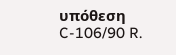υπόθεση C-106/90 R.